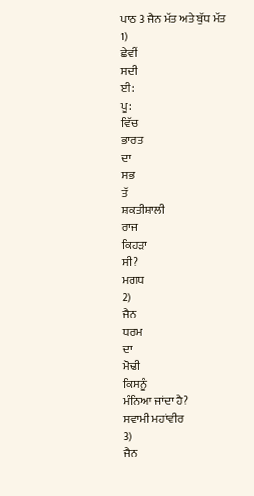ਪਾਠ 3 ਜੈਨ ਮੱਤ ਅਤੇ ਬੁੱਧ ਮੱਤ
1)
ਛੇਵੀਂ
ਸਦੀ
ਈ:
ਪੂ:
ਵਿੱਚ
ਭਾਰਤ
ਦਾ
ਸਭ
ਤੱ
ਸ਼ਕਤੀਸ਼ਾਲੀ
ਰਾਜ
ਕਿਹੜਾ
ਸੀ?
ਮਗਧ
2)
ਜੈਨ
ਧਰਮ
ਦਾ
ਮੋਢੀ
ਕਿਸਨੂੰ
ਮੰਨਿਆ ਜਾਂਦਾ ਹੈ?
ਸਵਾਮੀ ਮਹਾਂਵੀਰ
3)
ਜੈਨ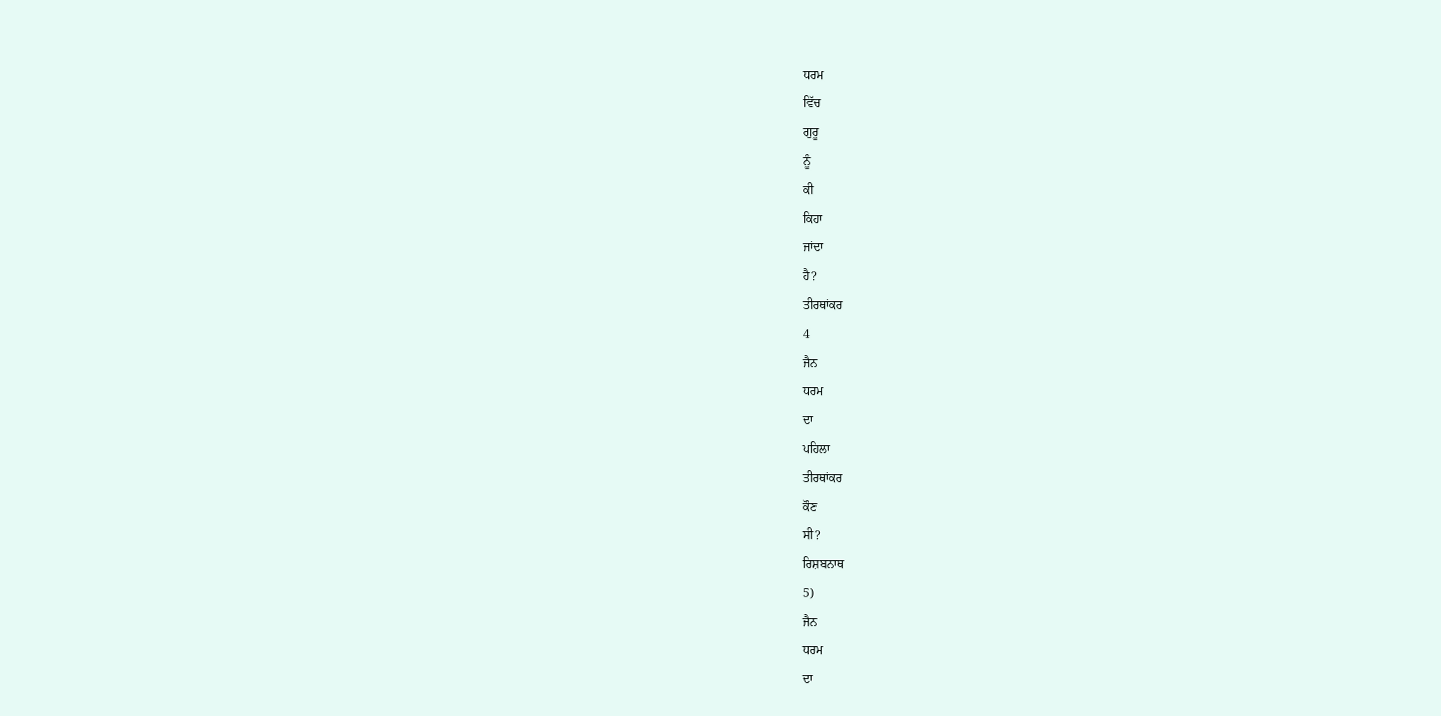ਧਰਮ
ਵਿੱਚ
ਗੁਰੂ
ਨੂੰ
ਕੀ
ਕਿਹਾ
ਜਾਂਦਾ
ਹੈ?
ਤੀਰਥਾਂਕਰ
4
ਜੈਨ
ਧਰਮ
ਦਾ
ਪਹਿਲਾ
ਤੀਰਥਾਂਕਰ
ਕੌਣ
ਸੀ?
ਰਿਸ਼ਬਨਾਥ
5)
ਜੈਨ
ਧਰਮ
ਦਾ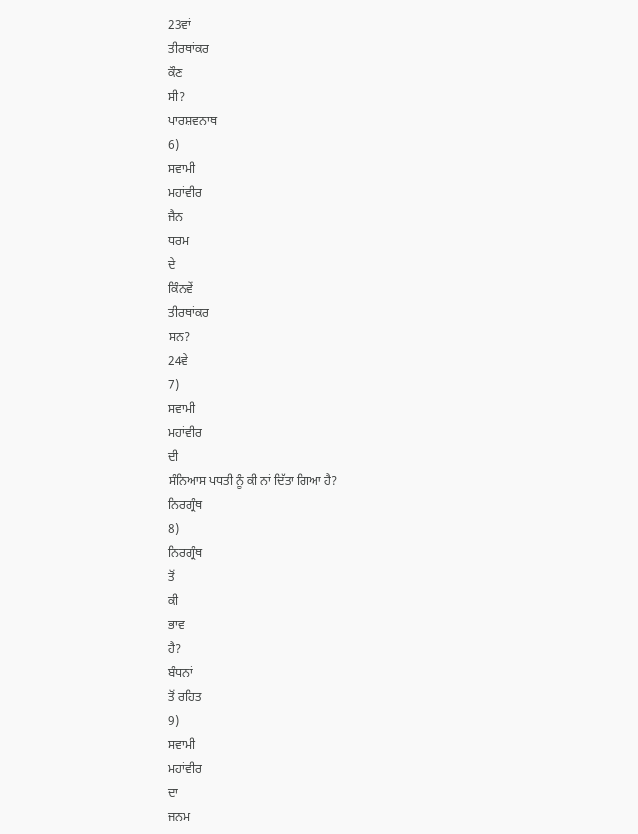23ਵਾਂ
ਤੀਰਥਾਂਕਰ
ਕੌਣ
ਸੀ?
ਪਾਰਸ਼ਵਨਾਥ
6)
ਸਵਾਮੀ
ਮਹਾਂਵੀਰ
ਜੈਨ
ਧਰਮ
ਦੇ
ਕਿੰਨਵੇਂ
ਤੀਰਥਾਂਕਰ
ਸਨ?
24ਵੇ
7)
ਸਵਾਮੀ
ਮਹਾਂਵੀਰ
ਦੀ
ਸੰਨਿਆਸ ਪਧਤੀ ਨੂੰ ਕੀ ਨਾਂ ਦਿੱਤਾ ਗਿਆ ਹੈ?
ਨਿਰਗ੍ਰੰਥ
8)
ਨਿਰਗ੍ਰੰਥ
ਤੋਂ
ਕੀ
ਭਾਵ
ਹੈ?
ਬੰਧਨਾਂ
ਤੋਂ ਰਹਿਤ
9)
ਸਵਾਮੀ
ਮਹਾਂਵੀਰ
ਦਾ
ਜਨਮ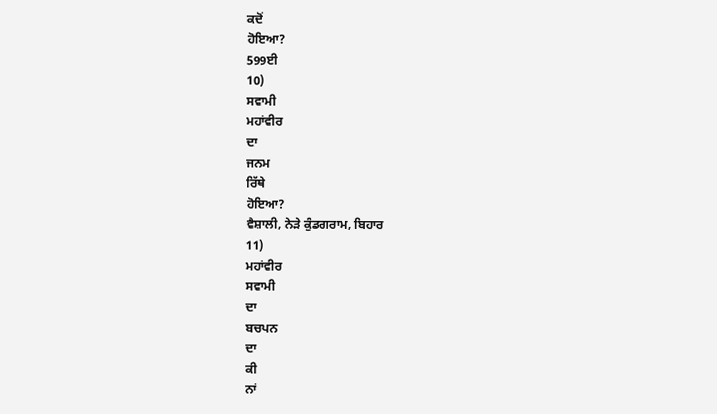ਕਦੋਂ
ਹੋਇਆ?
599ਈ
10)
ਸਵਾਮੀ
ਮਹਾਂਵੀਰ
ਦਾ
ਜਨਮ
ਰਿੱਥੇ
ਹੋਇਆ?
ਵੈਸ਼ਾਲੀ, ਨੇੜੇ ਕੁੰਡਗਰਾਮ, ਬਿਹਾਰ
11)
ਮਹਾਂਵੀਰ
ਸਵਾਮੀ
ਦਾ
ਬਚਪਨ
ਦਾ
ਕੀ
ਨਾਂ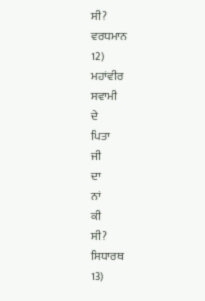ਸੀ?
ਵਰਧਮਾਨ
12)
ਮਹਾਂਵੀਰ
ਸਵਾਮੀ
ਦੇ
ਪਿਤਾ
ਜੀ
ਦਾ
ਨਾਂ
ਕੀ
ਸੀ?
ਸਿਧਾਰਥ
13)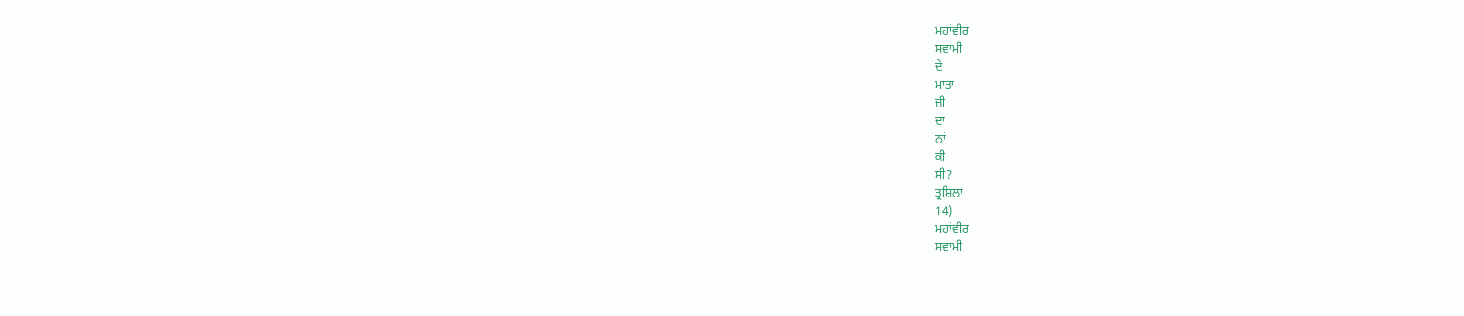ਮਹਾਂਵੀਰ
ਸਵਾਮੀ
ਦੇ
ਮਾਤਾ
ਜੀ
ਦਾ
ਨਾਂ
ਕੀ
ਸੀ?
ਤ੍ਰਸ਼ਿਲਾ
14)
ਮਹਾਂਵੀਰ
ਸਵਾਮੀ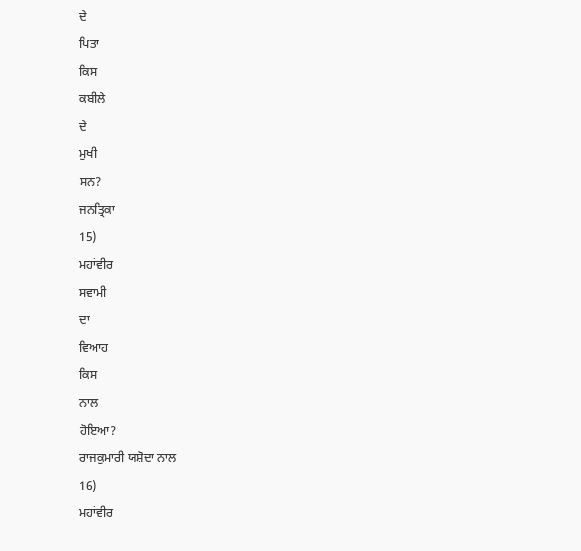ਦੇ
ਪਿਤਾ
ਕਿਸ
ਕਬੀਲੇ
ਦੇ
ਮੁਖੀ
ਸਨ?
ਜਨਤ੍ਰਿਕਾ
15)
ਮਹਾਂਵੀਰ
ਸਵਾਮੀ
ਦਾ
ਵਿਆਹ
ਕਿਸ
ਨਾਲ
ਹੋਇਆ?
ਰਾਜਕੁਮਾਰੀ ਯਸ਼ੋਦਾ ਨਾਲ
16)
ਮਹਾਂਵੀਰ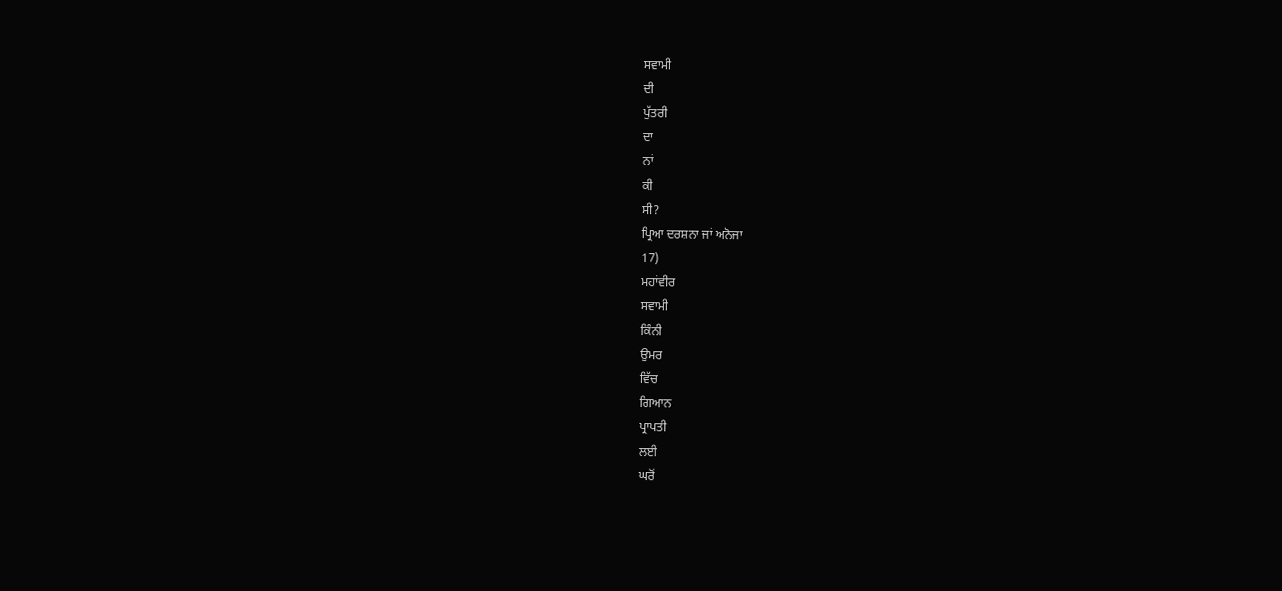ਸਵਾਮੀ
ਦੀ
ਪੁੱਤਰੀ
ਦਾ
ਨਾਂ
ਕੀ
ਸੀ?
ਪ੍ਰਿਆ ਦਰਸ਼ਨਾ ਜਾਂ ਅਨੋਜਾ
17)
ਮਹਾਂਵੀਰ
ਸਵਾਮੀ
ਕਿੰਨੀ
ਉਮਰ
ਵਿੱਚ
ਗਿਆਨ
ਪ੍ਰਾਪਤੀ
ਲਈ
ਘਰੋਂ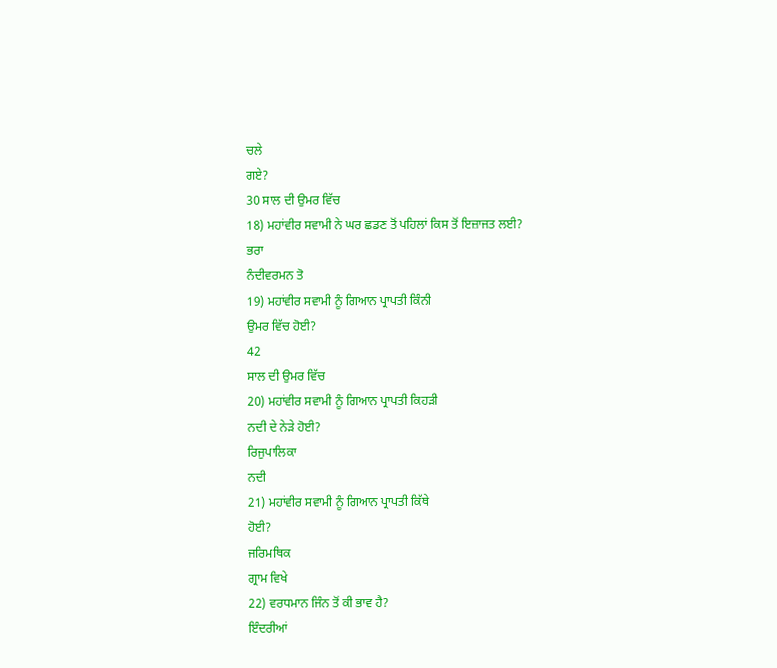ਚਲੇ
ਗਏ?
30 ਸਾਲ ਦੀ ਉਮਰ ਵਿੱਚ
18) ਮਹਾਂਵੀਰ ਸਵਾਮੀ ਨੇ ਘਰ ਛਡਣ ਤੋਂ ਪਹਿਲਾਂ ਕਿਸ ਤੋਂ ਇਜ਼ਾਜਤ ਲਈ?
ਭਰਾ
ਨੰਦੀਵਰਮਨ ਤੋ
19) ਮਹਾਂਵੀਰ ਸਵਾਮੀ ਨੂੰ ਗਿਆਨ ਪ੍ਰਾਪਤੀ ਕਿੰਨੀ
ਉਮਰ ਵਿੱਚ ਹੋਈ?
42
ਸਾਲ ਦੀ ਉਮਰ ਵਿੱਚ
20) ਮਹਾਂਵੀਰ ਸਵਾਮੀ ਨੂੰ ਗਿਆਨ ਪ੍ਰਾਪਤੀ ਕਿਹੜੀ
ਨਦੀ ਦੇ ਨੇੜੇ ਹੋਈ?
ਰਿਜੁਪਾਲਿਕਾ
ਨਦੀ
21) ਮਹਾਂਵੀਰ ਸਵਾਮੀ ਨੂੰ ਗਿਆਨ ਪ੍ਰਾਪਤੀ ਕਿੱਥੇ
ਹੋਈ?
ਜਰਿਮਥਿਕ
ਗ੍ਰਾਮ ਵਿਖੇ
22) ਵਰਧਮਾਨ ਜਿੰਨ ਤੋਂ ਕੀ ਭਾਵ ਹੈ?
ਇੰਦਰੀਆਂ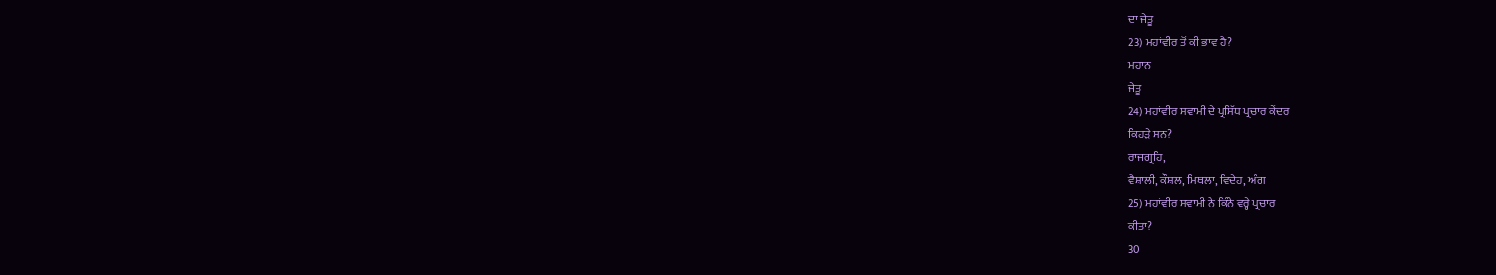ਦਾ ਜੇਤੂ
23) ਮਹਾਂਵੀਰ ਤੋਂ ਕੀ ਭਾਵ ਹੈ?
ਮਹਾਨ
ਜੇਤੂ
24) ਮਹਾਂਵੀਰ ਸਵਾਮੀ ਦੇ ਪ੍ਰਸਿੱਧ ਪ੍ਰਚਾਰ ਕੇਂਦਰ
ਕਿਹੜੇ ਸਨ?
ਰਾਜਗ੍ਰਹਿ,
ਵੈਸ਼ਾਲੀ, ਕੌਸ਼ਲ, ਮਿਥਲਾ, ਵਿਦੇਹ, ਅੰਗ
25) ਮਹਾਂਵੀਰ ਸਵਾਮੀ ਨੇ ਕਿੰਨੇ ਵਰ੍ਹੇ ਪ੍ਰਚਾਰ
ਕੀਤਾ?
30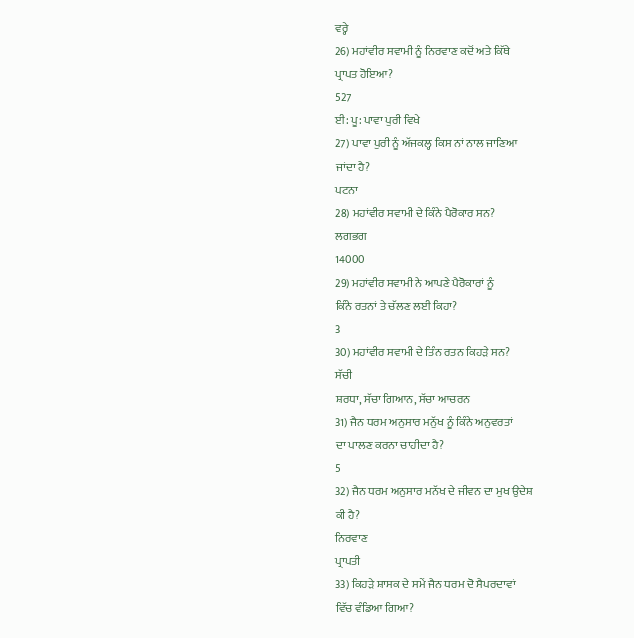ਵਰ੍ਹੇ
26) ਮਹਾਂਵੀਰ ਸਵਾਮੀ ਨੂੰ ਨਿਰਵਾਣ ਕਦੋਂ ਅਤੇ ਕਿੱਥੇ
ਪ੍ਰਾਪਤ ਹੋਇਆ?
527
ਈ: ਪੂ: ਪਾਵਾ ਪੁਰੀ ਵਿਖੇ
27) ਪਾਵਾ ਪੁਰੀ ਨੂੰ ਅੱਜਕਲ੍ਹ ਕਿਸ ਨਾਂ ਨਾਲ ਜਾਣਿਆ
ਜਾਂਦਾ ਹੈ?
ਪਟਨਾ
28) ਮਹਾਂਵੀਰ ਸਵਾਮੀ ਦੇ ਕਿੰਨੇ ਪੈਰੋਕਾਰ ਸਨ?
ਲਗਭਗ
14000
29) ਮਹਾਂਵੀਰ ਸਵਾਮੀ ਨੇ ਆਪਣੇ ਪੈਰੋਕਾਰਾਂ ਨੂੰ
ਕਿੰਨੇ ਰਤਨਾਂ ਤੇ ਚੱਲਣ ਲਈ ਕਿਹਾ?
3
30) ਮਹਾਂਵੀਰ ਸਵਾਮੀ ਦੇ ਤਿੰਨ ਰਤਨ ਕਿਹੜੇ ਸਨ?
ਸੱਚੀ
ਸ਼ਰਧਾ, ਸੱਚਾ ਗਿਆਨ, ਸੱਚਾ ਆਚਰਨ
31) ਜੈਨ ਧਰਮ ਅਨੁਸਾਰ ਮਨੁੱਖ ਨੂੰ ਕਿੰਨੇ ਅਨੁਵਰਤਾਂ
ਦਾ ਪਾਲਣ ਕਰਨਾ ਚਾਹੀਦਾ ਹੈ?
5
32) ਜੈਨ ਧਰਮ ਅਨੁਸਾਰ ਮਨੱਖ ਦੇ ਜੀਵਨ ਦਾ ਮੁਖ ਉਦੇਸ਼
ਕੀ ਹੈ?
ਨਿਰਵਾਣ
ਪ੍ਰਾਪਤੀ
33) ਕਿਹੜੇ ਸ਼ਾਸਕ ਦੇ ਸਮੇਂ ਜੈਨ ਧਰਮ ਦੋ ਸੈਪਰਦਾਵਾਂ
ਵਿੱਚ ਵੰਡਿਆ ਗਿਆ?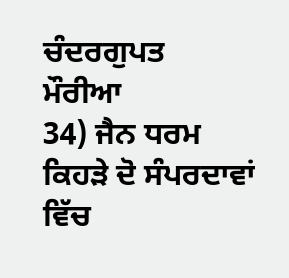ਚੰਦਰਗੁਪਤ
ਮੌਰੀਆ
34) ਜੈਨ ਧਰਮ ਕਿਹੜੇ ਦੋ ਸੰਪਰਦਾਵਾਂ ਵਿੱਚ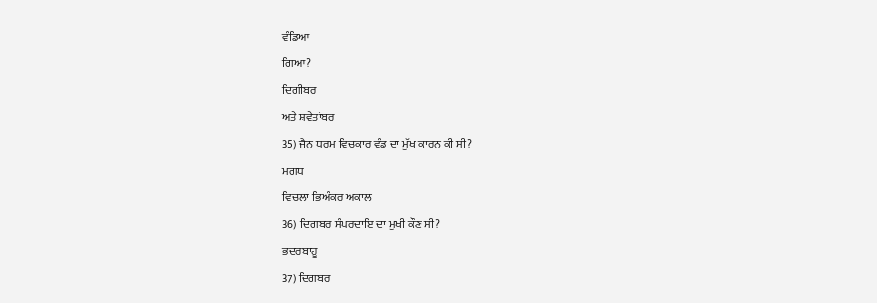ਵੰਡਿਆ
ਗਿਆ?
ਦਿਗੀਬਰ
ਅਤੇ ਸ਼ਵੇਤਾਂਬਰ
35) ਜੈਨ ਧਰਮ ਵਿਚਕਾਰ ਵੰਡ ਦਾ ਮੁੱਖ ਕਾਰਨ ਕੀ ਸੀ?
ਮਗਧ
ਵਿਚਲਾ ਭਿਅੰਕਰ ਅਕਾਲ
36) ਦਿਗਬਰ ਸੰਪਰਦਾਇ ਦਾ ਮੁਖੀ ਕੌਣ ਸੀ?
ਭਦਰਬਾਹੂ
37) ਦਿਗਬਰ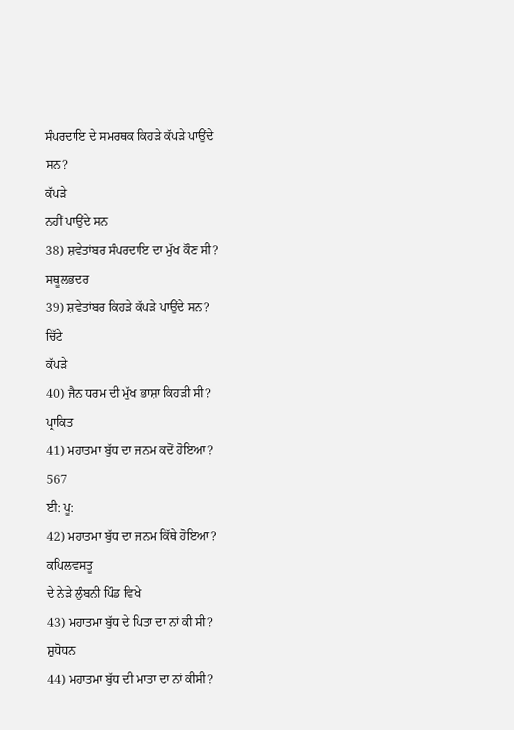ਸੰਪਰਦਾਇ ਦੇ ਸਮਰਥਕ ਕਿਹੜੇ ਕੱਪੜੇ ਪਾਉਂਦੇ
ਸਨ?
ਕੱਪੜੇ
ਨਹੀਂ ਪਾਉਂਦੇ ਸਨ
38) ਸ਼ਵੇਤਾਂਬਰ ਸੰਪਰਦਾਇ ਦਾ ਮੁੱਖ ਕੌਣ ਸੀ?
ਸਥੂਲਭਦਰ
39) ਸ਼ਵੇਤਾਂਬਰ ਕਿਹੜੇ ਕੱਪੜੇ ਪਾਉਂਦੇ ਸਨ?
ਚਿੱਟੇ
ਕੱਪੜੇ
40) ਜੈਨ ਧਰਮ ਦੀ ਮੁੱਖ ਭਾਸ਼ਾ ਕਿਹੜੀ ਸੀ?
ਪ੍ਰਾਕਿਤ
41) ਮਹਾਤਮਾ ਬੁੱਧ ਦਾ ਜਨਮ ਕਦੋਂ ਹੋਇਆ?
567
ਈ: ਪੂ:
42) ਮਹਾਤਮਾ ਬੁੱਧ ਦਾ ਜਨਮ ਕਿੱਥੇ ਹੋਇਆ?
ਕਪਿਲਵਸਤੂ
ਦੇ ਨੇੜੇ ਲੁੰਬਨੀ ਪਿੰਡ ਵਿਖੇ
43) ਮਹਾਤਮਾ ਬੁੱਧ ਦੇ ਪਿਤਾ ਦਾ ਨਾਂ ਕੀ ਸੀ?
ਸ਼ੁਧੋਧਨ
44) ਮਹਾਤਮਾ ਬੁੱਧ ਦੀ ਮਾਤਾ ਦਾ ਨਾਂ ਕੀਸੀ?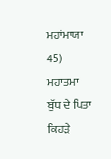ਮਹਾਂਮਾਯਾ
45) ਮਹਾਤਮਾ ਬੁੱਧ ਦੇ ਪਿਤਾ ਕਿਹੜੇ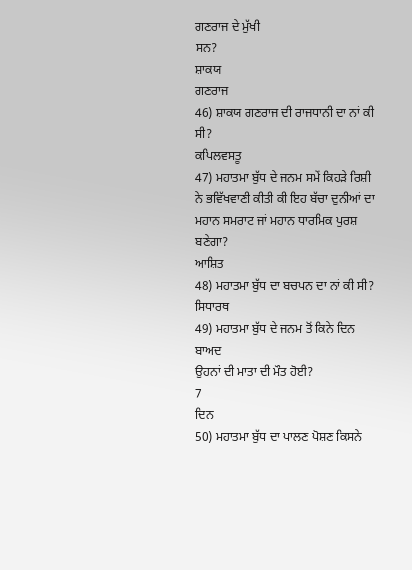ਗਣਰਾਜ ਦੇ ਮੁੱਖੀ
ਸਨ?
ਸ਼ਾਕਯ
ਗਣਰਾਜ
46) ਸ਼ਾਕਯ ਗਣਰਾਜ ਦੀ ਰਾਜਧਾਨੀ ਦਾ ਨਾਂ ਕੀ ਸੀ?
ਕਪਿਲਵਸਤੂ
47) ਮਹਾਤਮਾ ਬੁੱਧ ਦੇ ਜਨਮ ਸਮੇਂ ਕਿਹੜੇ ਰਿਸ਼ੀ
ਨੇ ਭਵਿੱਖਵਾਣੀ ਕੀਤੀ ਕੀ ਇਹ ਬੱਚਾ ਦੁਨੀਆਂ ਦਾ ਮਹਾਨ ਸਮਰਾਟ ਜਾਂ ਮਹਾਨ ਧਾਰਮਿਕ ਪੁਰਸ਼ ਬਣੇਗਾ?
ਆਸ਼ਿਤ
48) ਮਹਾਤਮਾ ਬੁੱਧ ਦਾ ਬਚਪਨ ਦਾ ਨਾਂ ਕੀ ਸੀ?
ਸਿਧਾਰਥ
49) ਮਹਾਤਮਾ ਬੁੱਧ ਦੇ ਜਨਮ ਤੋਂ ਕਿਨੇ ਦਿਨ ਬਾਅਦ
ਉਹਨਾਂ ਦੀ ਮਾਤਾ ਦੀ ਮੌਤ ਹੋਈ?
7
ਦਿਨ
50) ਮਹਾਤਮਾ ਬੁੱਧ ਦਾ ਪਾਲਣ ਪੋਸ਼ਣ ਕਿਸਨੇ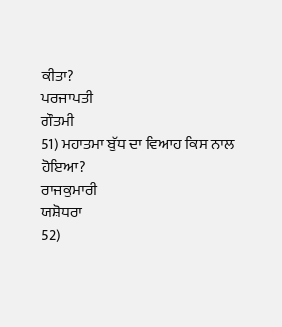ਕੀਤਾ?
ਪਰਜਾਪਤੀ
ਗੌਤਮੀ
51) ਮਹਾਤਮਾ ਬੁੱਧ ਦਾ ਵਿਆਹ ਕਿਸ ਨਾਲ ਹੋਇਆ?
ਰਾਜਕੁਮਾਰੀ
ਯਸ਼ੋਧਰਾ
52)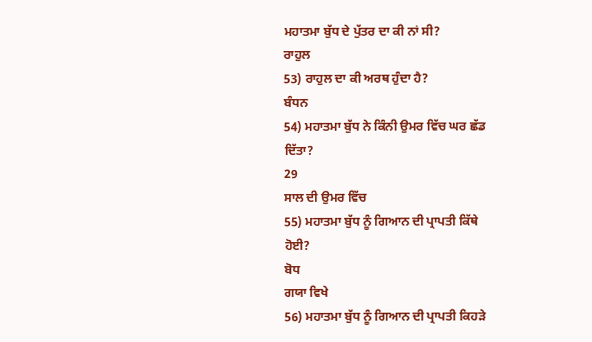ਮਹਾਤਮਾ ਬੁੱਧ ਦੇ ਪੁੱਤਰ ਦਾ ਕੀ ਨਾਂ ਸੀ?
ਰਾਹੁਲ
53) ਰਾਹੁਲ ਦਾ ਕੀ ਅਰਥ ਹੁੰਦਾ ਹੈ?
ਬੰਧਨ
54) ਮਹਾਤਮਾ ਬੁੱਧ ਨੇ ਕਿੰਨੀ ਉਮਰ ਵਿੱਚ ਘਰ ਛੱਡ
ਦਿੱਤਾ?
29
ਸਾਲ ਦੀ ਉਮਰ ਵਿੱਚ
55) ਮਹਾਤਮਾ ਬੁੱਧ ਨੂੰ ਗਿਆਨ ਦੀ ਪ੍ਰਾਪਤੀ ਕਿੱਥੇ
ਹੋਈ?
ਬੋਧ
ਗਯਾ ਵਿਖੇ
56) ਮਹਾਤਮਾ ਬੁੱਧ ਨੂੰ ਗਿਆਨ ਦੀ ਪ੍ਰਾਪਤੀ ਕਿਹੜੇ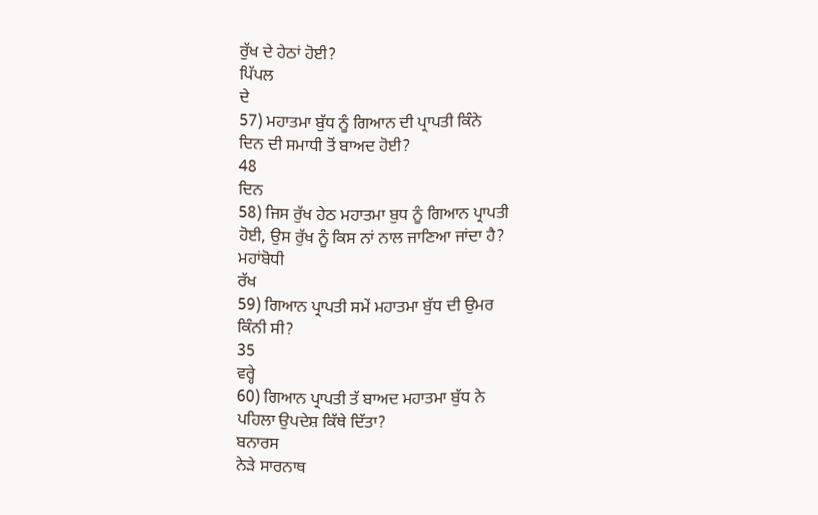ਰੁੱਖ ਦੇ ਹੇਠਾਂ ਹੋਈ?
ਪਿੱਪਲ
ਦੇ
57) ਮਹਾਤਮਾ ਬੁੱਧ ਨੂੰ ਗਿਆਨ ਦੀ ਪ੍ਰਾਪਤੀ ਕਿੰਨੇ
ਦਿਨ ਦੀ ਸਮਾਧੀ ਤੋਂ ਬਾਅਦ ਹੋਈ?
48
ਦਿਨ
58) ਜਿਸ ਰੁੱਖ ਹੇਠ ਮਹਾਤਮਾ ਬੁਧ ਨੂੰ ਗਿਆਨ ਪ੍ਰਾਪਤੀ
ਹੋਈ, ਉਸ ਰੁੱਖ ਨੂੰ ਕਿਸ ਨਾਂ ਨਾਲ ਜਾਣਿਆ ਜਾਂਦਾ ਹੈ?
ਮਹਾਂਬੋਧੀ
ਰੱਖ
59) ਗਿਆਨ ਪ੍ਰਾਪਤੀ ਸਮੇਂ ਮਹਾਤਮਾ ਬੁੱਧ ਦੀ ਉਮਰ
ਕਿੰਨੀ ਸੀ?
35
ਵਰ੍ਹੇ
60) ਗਿਆਨ ਪ੍ਰਾਪਤੀ ਤੱ ਬਾਅਦ ਮਹਾਤਮਾ ਬੁੱਧ ਨੇ
ਪਹਿਲਾ ਉਪਦੇਸ਼ ਕਿੱਥੇ ਦਿੱਤਾ?
ਬਨਾਰਸ
ਨੇੜੇ ਸਾਰਨਾਥ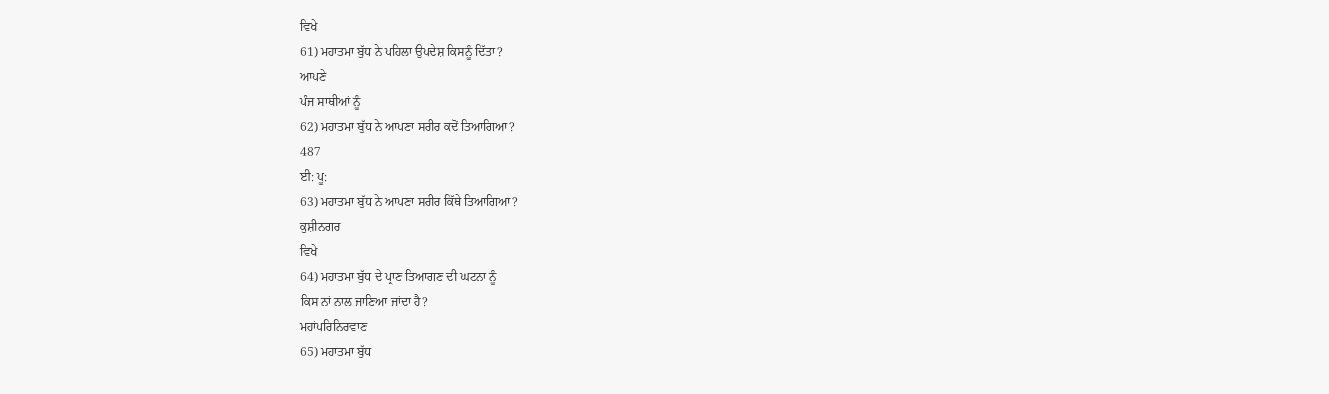ਵਿਖੇ
61) ਮਹਾਤਮਾ ਬੁੱਧ ਨੇ ਪਹਿਲਾ ਉਪਦੇਸ਼ ਕਿਸਨੂੰ ਦਿੱਤਾ?
ਆਪਣੇ
ਪੰਜ ਸਾਥੀਆਂ ਨੂੰ
62) ਮਹਾਤਮਾ ਬੁੱਧ ਨੇ ਆਪਣਾ ਸਰੀਰ ਕਦੋਂ ਤਿਆਗਿਆ?
487
ਈ: ਪੂ:
63) ਮਹਾਤਮਾ ਬੁੱਧ ਨੇ ਆਪਣਾ ਸਰੀਰ ਕਿੱਥੇ ਤਿਆਗਿਆ?
ਕੁਸ਼ੀਨਗਰ
ਵਿਖੇ
64) ਮਹਾਤਮਾ ਬੁੱਧ ਦੇ ਪ੍ਰਾਣ ਤਿਆਗਣ ਦੀ ਘਟਨਾ ਨੂੰ
ਕਿਸ ਨਾਂ ਨਾਲ ਜਾਣਿਆ ਜਾਂਦਾ ਹੈ?
ਮਹਾਂਪਰਿਨਿਰਵਾਣ
65) ਮਹਾਤਮਾ ਬੁੱਧ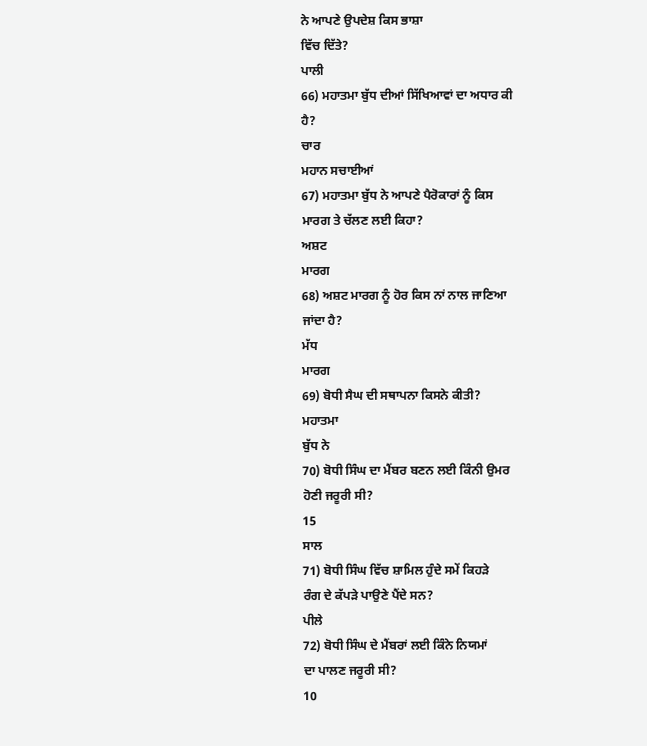ਨੇ ਆਪਣੇ ਉਪਦੇਸ਼ ਕਿਸ ਭਾਸ਼ਾ
ਵਿੱਚ ਦਿੱਤੇ?
ਪਾਲੀ
66) ਮਹਾਤਮਾ ਬੁੱਧ ਦੀਆਂ ਸਿੱਖਿਆਵਾਂ ਦਾ ਅਧਾਰ ਕੀ
ਹੈ?
ਚਾਰ
ਮਹਾਨ ਸਚਾਈਆਂ
67) ਮਹਾਤਮਾ ਬੁੱਧ ਨੇ ਆਪਣੇ ਪੈਰੋਕਾਰਾਂ ਨੂੰ ਕਿਸ
ਮਾਰਗ ਤੇ ਚੱਲਣ ਲਈ ਕਿਹਾ?
ਅਸ਼ਟ
ਮਾਰਗ
68) ਅਸ਼ਟ ਮਾਰਗ ਨੂੰ ਹੋਰ ਕਿਸ ਨਾਂ ਨਾਲ ਜਾਣਿਆ
ਜਾਂਦਾ ਹੈ?
ਮੱਧ
ਮਾਰਗ
69) ਬੋਧੀ ਸੈਘ ਦੀ ਸਥਾਪਨਾ ਕਿਸਨੇ ਕੀਤੀ?
ਮਹਾਤਮਾ
ਬੁੱਧ ਨੇ
70) ਬੋਧੀ ਸਿੰਘ ਦਾ ਮੈਂਬਰ ਬਣਨ ਲਈ ਕਿੰਨੀ ਉਮਰ
ਹੋਣੀ ਜਰੂਰੀ ਸੀ?
15
ਸਾਲ
71) ਬੋਧੀ ਸਿੰਘ ਵਿੱਚ ਸ਼ਾਮਿਲ ਹੁੰਦੇ ਸਮੇਂ ਕਿਹੜੇ
ਰੰਗ ਦੇ ਕੱਪੜੇ ਪਾਉਣੇ ਪੈਂਦੇ ਸਨ?
ਪੀਲੇ
72) ਬੋਧੀ ਸਿੰਘ ਦੇ ਮੈਂਬਰਾਂ ਲਈ ਕਿੰਨੇ ਨਿਯਮਾਂ
ਦਾ ਪਾਲਣ ਜਰੂਰੀ ਸੀ?
10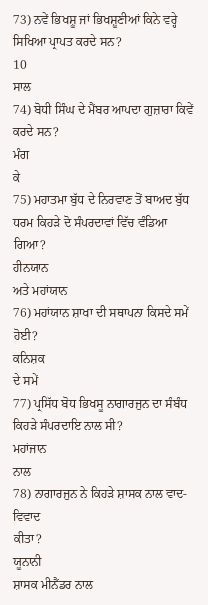73) ਨਵੇਂ ਭਿਖਸ਼ੂ ਜਾਂ ਭਿਖਸ਼ੂਣੀਆਂ ਕਿਨੇ ਵਰ੍ਹੇ
ਸਿਖਿਆ ਪ੍ਰਾਪਤ ਕਰਦੇ ਸਨ?
10
ਸਾਲ
74) ਬੋਧੀ ਸਿੰਘ ਦੇ ਮੈਂਬਰ ਆਪਦਾ ਗੁਜ਼ਾਰਾ ਕਿਵੇਂ
ਕਰਦੇ ਸਨ?
ਮੰਗ
ਕੇ
75) ਮਹਾਤਮਾ ਬੁੱਧ ਦੇ ਨਿਰਵਾਣ ਤੋਂ ਬਾਅਦ ਬੁੱਧ
ਧਰਮ ਕਿਹੜੇ ਦੋ ਸੰਪਰਦਾਵਾਂ ਵਿੱਚ ਵੰਡਿਆ ਗਿਆ?
ਹੀਨਯਾਨ
ਅਤੇ ਮਹਾਂਯਾਨ
76) ਮਹਾਂਯਾਨ ਸ਼ਾਖਾ ਦੀ ਸਥਾਪਨਾ ਕਿਸਦੇ ਸਮੇਂ ਹੋਈ?
ਕਨਿਸ਼ਕ
ਦੇ ਸਮੇਂ
77) ਪ੍ਰਸਿੱਧ ਬੋਧ ਭਿਖਸੂ ਨਾਗਾਰਜੁਨ ਦਾ ਸੰਬੰਧ
ਕਿਹੜੇ ਸੰਪਰਦਾਇ ਨਾਲ ਸੀ?
ਮਹਾਂਜਾਨ
ਨਾਲ
78) ਨਾਗਾਰਜੁਨ ਨੇ ਕਿਹੜੇ ਸ਼ਾਸਕ ਨਾਲ ਵਾਦ-ਵਿਵਾਦ
ਕੀਤਾ?
ਯੂਨਾਨੀ
ਸ਼ਾਸਕ ਮੀਨੈਂਡਰ ਨਾਲ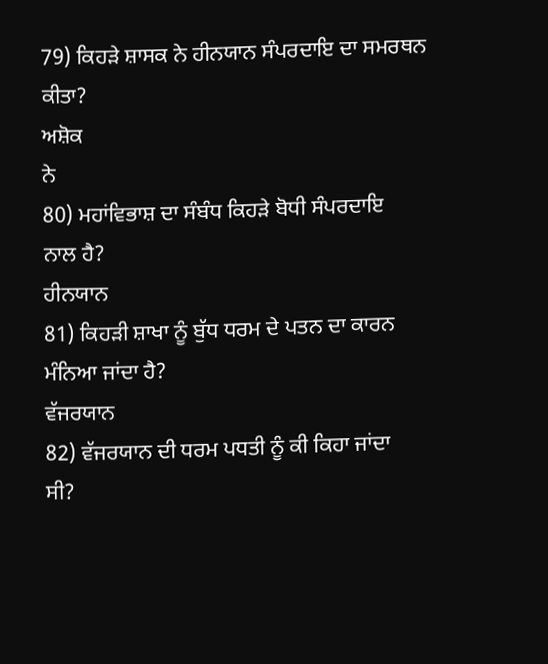79) ਕਿਹੜੇ ਸ਼ਾਸਕ ਨੇ ਹੀਨਯਾਨ ਸੰਪਰਦਾਇ ਦਾ ਸਮਰਥਨ
ਕੀਤਾ?
ਅਸ਼ੋਕ
ਨੇ
80) ਮਹਾਂਵਿਭਾਸ਼ ਦਾ ਸੰਬੰਧ ਕਿਹੜੇ ਬੋਧੀ ਸੰਪਰਦਾਇ
ਨਾਲ ਹੈ?
ਹੀਨਯਾਨ
81) ਕਿਹੜੀ ਸ਼ਾਖਾ ਨੂੰ ਬੁੱਧ ਧਰਮ ਦੇ ਪਤਨ ਦਾ ਕਾਰਨ
ਮੰਨਿਆ ਜਾਂਦਾ ਹੈ?
ਵੱਜਰਯਾਨ
82) ਵੱਜਰਯਾਨ ਦੀ ਧਰਮ ਪਧਤੀ ਨੂੰ ਕੀ ਕਿਹਾ ਜਾਂਦਾ
ਸੀ?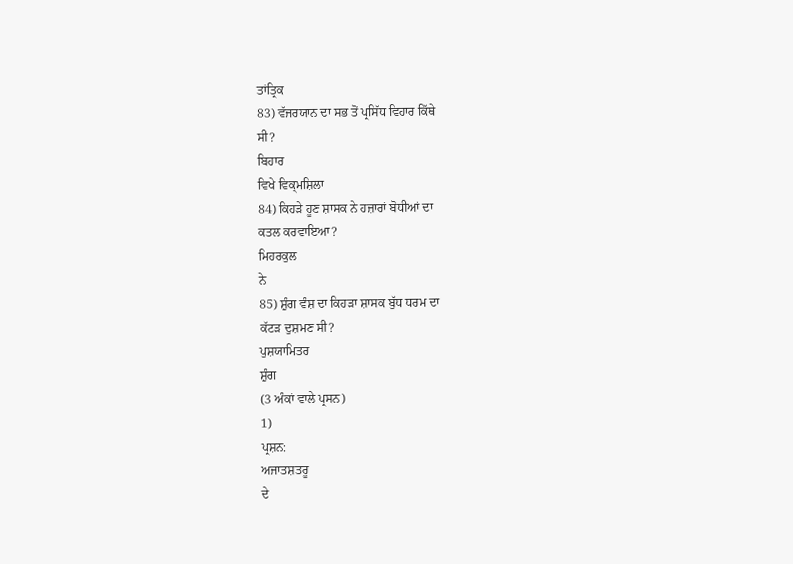ਤਾਂਤ੍ਰਿਕ
83) ਵੱਜਰਯਾਨ ਦਾ ਸਭ ਤੋਂ ਪ੍ਰਸਿੱਧ ਵਿਹਾਰ ਕਿੱਥੇ
ਸੀ?
ਬਿਹਾਰ
ਵਿਖੇ ਵਿਕ੍ਮਸ਼ਿਲਾ
84) ਕਿਹੜੇ ਹੂਣ ਸ਼ਾਸਕ ਨੇ ਹਜ਼ਾਰਾਂ ਬੋਧੀਆਂ ਦਾ
ਕਤਲ ਕਰਵਾਇਆ?
ਮਿਹਰਕੁਲ
ਨੇ
85) ਸ਼ੁੰਗ ਵੰਸ਼ ਦਾ ਕਿਹੜਾ ਸ਼ਾਸਕ ਬੁੱਧ ਧਰਮ ਦਾ
ਕੱਟੜ ਦੁਸ਼ਮਣ ਸੀ?
ਪੁਸ਼ਯਾਮਿਤਰ
ਸ਼ੁੰਗ
(3 ਅੰਕਾਂ ਵਾਲੇ ਪ੍ਰਸਨ)
1)
ਪ੍ਰਸ਼ਨ:
ਅਜਾਤਸ਼ਤਰੂ
ਦੇ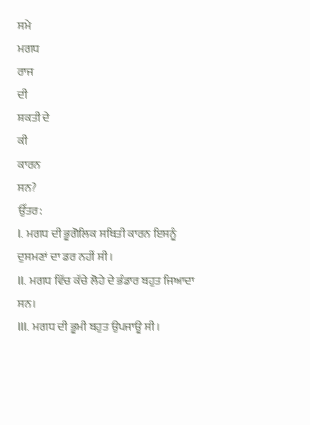ਸਮੇ
ਮਗਧ
ਰਾਜ
ਦੀ
ਸ਼ਕਤੀ ਦੇ
ਕੀ
ਕਾਰਨ
ਸਨ?
ਉੱਤਰ:
I. ਮਗਧ ਦੀ ਭੂਗੋਲਿਕ ਸਥਿਤੀ ਕਾਰਨ ਇਸਨੂੰ ਦੁਸਮਣਾਂ ਦਾ ਡਰ ਨਹੀਂ ਸੀ।
II. ਮਗਧ ਵਿੱਚ ਕੱਚੇ ਲੋਹੇ ਦੇ ਭੰਡਾਰ ਬਹੁਤ ਜਿਆਦਾ ਸਨ।
III. ਮਗਧ ਦੀ ਭੂਮੀ ਬਹੁਤ ਉਪਜਾਊ ਸੀ।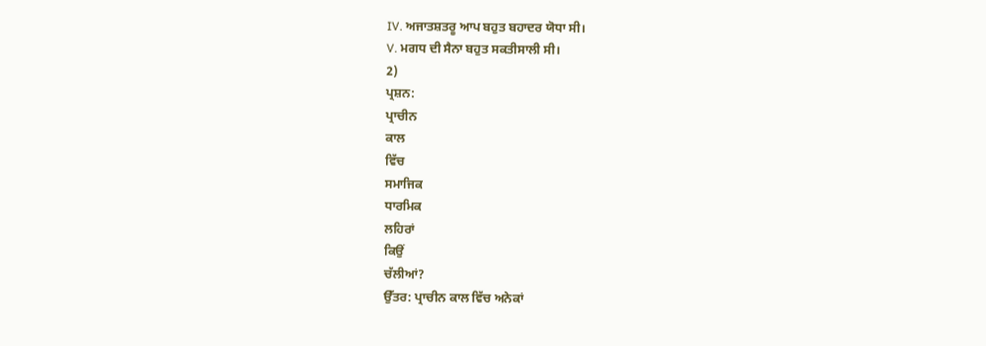IV. ਅਜਾਤਸ਼ਤਰੂ ਆਪ ਬਹੁਤ ਬਹਾਦਰ ਯੋਧਾ ਸੀ।
V. ਮਗਧ ਦੀ ਸੈਨਾ ਬਹੁਤ ਸਕਤੀਸਾਲੀ ਸੀ।
2)
ਪ੍ਰਸ਼ਨ:
ਪ੍ਰਾਚੀਨ
ਕਾਲ
ਵਿੱਚ
ਸਮਾਜਿਕ
ਧਾਰਮਿਕ
ਲਹਿਰਾਂ
ਕਿਉਂ
ਚੱਲੀਆਂ?
ਉੱਤਰ: ਪ੍ਰਾਚੀਨ ਕਾਲ ਵਿੱਚ ਅਨੇਕਾਂ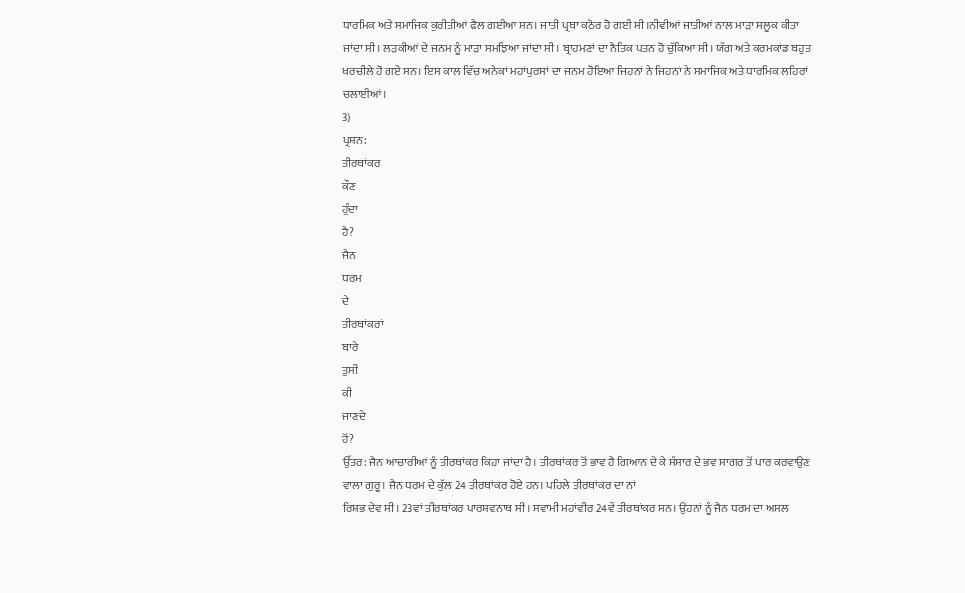ਧਾਰਮਿਕ ਅਤੇ ਸਮਾਜਿਕ ਕੁਰੀਤੀਆਂ ਫੈਲ ਗਈਆ ਸਨ। ਜਾਤੀ ਪ੍ਰਥਾ ਕਠੋਰ ਹੋ ਗਈ ਸੀ।ਨੀਵੀਆਂ ਜਾਤੀਆਂ ਨਾਲ ਮਾੜਾ ਸਲੂਕ ਕੀਤਾ ਜਾਂਦਾ ਸੀ। ਲੜਕੀਆਂ ਦੇ ਜਨਮ ਨੂੰ ਮਾੜਾ ਸਮਝਿਆ ਜਾਂਦਾ ਸੀ। ਬ੍ਰਾਹਮਣਾਂ ਦਾ ਨੈਤਿਕ ਪਤਨ ਹੋ ਚੁੱਕਿਆ ਸੀ। ਯੱਗ ਅਤੇ ਕਰਮਕਾਂਡ ਬਹੁਤ ਖਰਚੀਲੇ ਹੋ ਗਏ ਸਨ। ਇਸ ਕਾਲ ਵਿੱਚ ਅਨੇਕਾਂ ਮਹਾਂਪੁਰਸਾਂ ਦਾ ਜਨਮ ਹੋਇਆ ਜਿਹਨਾਂ ਨੇ ਜਿਹਨਾਂ ਨੇ ਸਮਾਜਿਕ ਅਤੇ ਧਾਰਮਿਕ ਲਹਿਰਾਂ ਚਲਾਈਆਂ।
3)
ਪ੍ਰਸ਼ਨ:
ਤੀਰਥਾਂਕਰ
ਕੌਣ
ਹੁੰਦਾ
ਹੈ?
ਜੈਨ
ਧਰਮ
ਦੇ
ਤੀਰਥਾਂਕਰਾਂ
ਬਾਰੇ
ਤੁਸੀਂ
ਕੀ
ਜਾਣਦੇ
ਹੋਂ?
ਉੱਤਰ: ਜੈਨ ਆਚਾਰੀਆਂ ਨੂੰ ਤੀਰਥਾਂਕਰ ਕਿਹਾ ਜਾਂਦਾ ਹੈ। ਤੀਰਥਾਂਕਰ ਤੋਂ ਭਾਵ ਹੈ ਗਿਆਨ ਦੇ ਕੇ ਸੰਸਾਰ ਦੇ ਭਵ ਸਾਗਰ ਤੋਂ ਪਾਰ ਕਰਵਾਉਣ ਵਾਲਾ ਗੁਰੂ। ਜੈਨ ਧਰਮ ਦੇ ਕੁੱਲ 24 ਤੀਰਥਾਂਕਰ ਹੋਏ ਹਨ। ਪਹਿਲੇ ਤੀਰਥਾਂਕਰ ਦਾ ਨਾਂ
ਰਿਸ਼ਭ ਦੇਵ ਸੀ। 23ਵਾਂ ਤੀਰਥਾਂਕਰ ਪਾਰਸ਼ਵਨਾਥ ਸੀ। ਸਵਾਮੀ ਮਹਾਂਵੀਰ 24ਵੇਂ ਤੀਰਥਾਂਕਰ ਸਨ। ਉਹਨਾਂ ਨੂੰ ਜੈਨ ਧਰਮ ਦਾ ਅਸਲ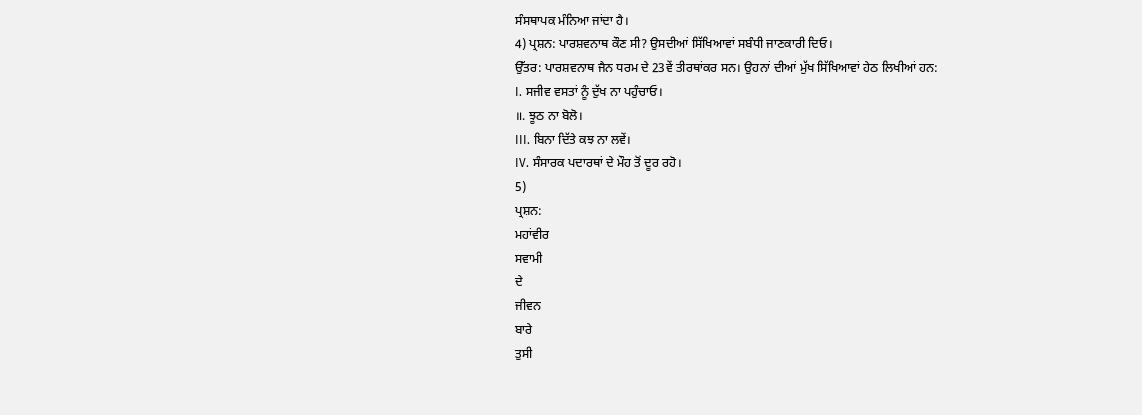ਸੰਸਥਾਪਕ ਮੰਨਿਆ ਜਾਂਦਾ ਹੈ।
4) ਪ੍ਰਸ਼ਨ: ਪਾਰਸ਼ਵਨਾਥ ਕੌਣ ਸੀ? ਉਸਦੀਆਂ ਸਿੱਖਿਆਵਾਂ ਸਬੰਧੀ ਜਾਣਕਾਰੀ ਦਿਓ।
ਉੱਤਰ: ਪਾਰਸ਼ਵਨਾਥ ਜੈਨ ਧਰਮ ਦੇ 23ਵੇਂ ਤੀਰਥਾਂਕਰ ਸਨ। ਉਹਨਾਂ ਦੀਆਂ ਮੁੱਖ ਸਿੱਖਿਆਵਾਂ ਹੇਠ ਲਿਖੀਆਂ ਹਨ:
I. ਸਜੀਵ ਵਸਤਾਂ ਨੂੰ ਦੁੱਖ ਨਾ ਪਹੁੰਚਾਓ।
॥. ਝੂਠ ਨਾ ਬੋਲੋ।
III. ਬਿਨਾ ਦਿੱਤੇ ਕਝ ਨਾ ਲਵੇਂ।
IV. ਸੰਸਾਰਕ ਪਦਾਰਥਾਂ ਦੇ ਮੌਹ ਤੋਂ ਦੂਰ ਰਹੋ।
5)
ਪ੍ਰਸ਼ਨ:
ਮਹਾਂਵੀਰ
ਸਵਾਮੀ
ਦੇ
ਜੀਵਨ
ਬਾਰੇ
ਤੁਸੀ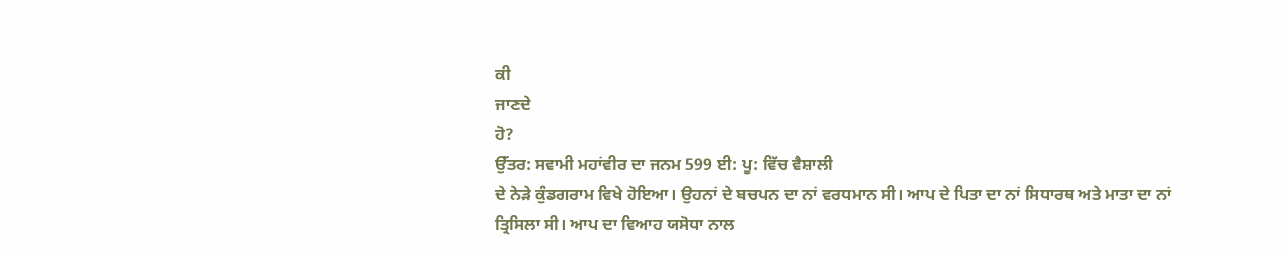ਕੀ
ਜਾਣਦੇ
ਹੋ?
ਉੱਤਰ: ਸਵਾਮੀ ਮਹਾਂਵੀਰ ਦਾ ਜਨਮ 599 ਈ: ਪੂ: ਵਿੱਚ ਵੈਸ਼ਾਲੀ
ਦੇ ਨੇੜੇ ਕੁੰਡਗਰਾਮ ਵਿਖੇ ਹੋਇਆ। ਉਹਨਾਂ ਦੇ ਬਚਪਨ ਦਾ ਨਾਂ ਵਰਧਮਾਨ ਸੀ। ਆਪ ਦੇ ਪਿਤਾ ਦਾ ਨਾਂ ਸਿਧਾਰਥ ਅਤੇ ਮਾਤਾ ਦਾ ਨਾਂ ਤ੍ਰਿਸਿਲਾ ਸੀ। ਆਪ ਦਾ ਵਿਆਹ ਯਸੋਧਾ ਨਾਲ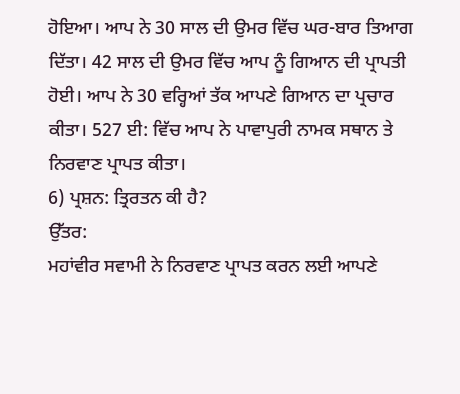ਹੋਇਆ। ਆਪ ਨੇ 30 ਸਾਲ ਦੀ ਉਮਰ ਵਿੱਚ ਘਰ-ਬਾਰ ਤਿਆਗ ਦਿੱਤਾ। 42 ਸਾਲ ਦੀ ਉਮਰ ਵਿੱਚ ਆਪ ਨੂੰ ਗਿਆਨ ਦੀ ਪ੍ਰਾਪਤੀ ਹੋਈ। ਆਪ ਨੇ 30 ਵਰ੍ਹਿਆਂ ਤੱਕ ਆਪਣੇ ਗਿਆਨ ਦਾ ਪ੍ਰਚਾਰ ਕੀਤਾ। 527 ਈ: ਵਿੱਚ ਆਪ ਨੇ ਪਾਵਾਪੁਰੀ ਨਾਮਕ ਸਥਾਨ ਤੇ ਨਿਰਵਾਣ ਪ੍ਰਾਪਤ ਕੀਤਾ।
6) ਪ੍ਰਸ਼ਨ: ਤ੍ਰਿਰਤਨ ਕੀ ਹੈ?
ਉੱਤਰ:
ਮਹਾਂਵੀਰ ਸਵਾਮੀ ਨੇ ਨਿਰਵਾਣ ਪ੍ਰਾਪਤ ਕਰਨ ਲਈ ਆਪਣੇ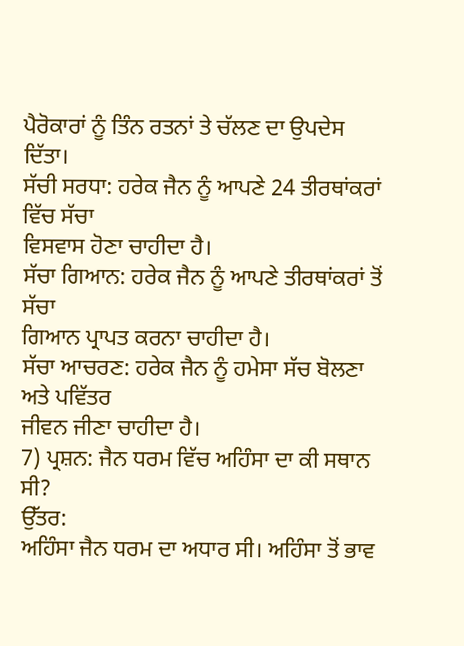ਪੈਰੋਕਾਰਾਂ ਨੂੰ ਤਿੰਨ ਰਤਨਾਂ ਤੇ ਚੱਲਣ ਦਾ ਉਪਦੇਸ
ਦਿੱਤਾ।
ਸੱਚੀ ਸਰਧਾ: ਹਰੇਕ ਜੈਨ ਨੂੰ ਆਪਣੇ 24 ਤੀਰਥਾਂਕਰਾਂ ਵਿੱਚ ਸੱਚਾ
ਵਿਸਵਾਸ ਹੋਣਾ ਚਾਹੀਦਾ ਹੈ।
ਸੱਚਾ ਗਿਆਨ: ਹਰੇਕ ਜੈਨ ਨੂੰ ਆਪਣੇ ਤੀਰਥਾਂਕਰਾਂ ਤੋਂ ਸੱਚਾ
ਗਿਆਨ ਪ੍ਰਾਪਤ ਕਰਨਾ ਚਾਹੀਦਾ ਹੈ।
ਸੱਚਾ ਆਚਰਣ: ਹਰੇਕ ਜੈਨ ਨੂੰ ਹਮੇਸਾ ਸੱਚ ਬੋਲਣਾ ਅਤੇ ਪਵਿੱਤਰ
ਜੀਵਨ ਜੀਣਾ ਚਾਹੀਦਾ ਹੈ।
7) ਪ੍ਰਸ਼ਨ: ਜੈਨ ਧਰਮ ਵਿੱਚ ਅਹਿੰਸਾ ਦਾ ਕੀ ਸਥਾਨ
ਸੀ?
ਉੱਤਰ:
ਅਹਿੰਸਾ ਜੈਨ ਧਰਮ ਦਾ ਅਧਾਰ ਸੀ। ਅਹਿੰਸਾ ਤੋਂ ਭਾਵ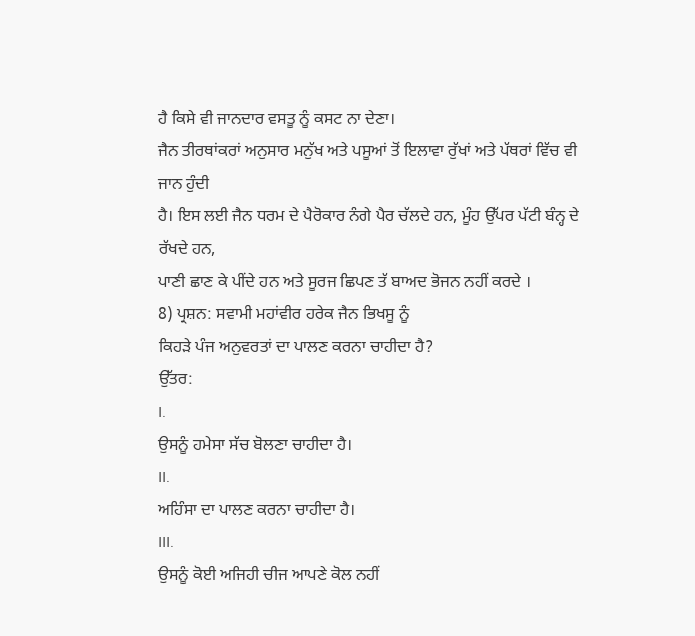ਹੈ ਕਿਸੇ ਵੀ ਜਾਨਦਾਰ ਵਸਤੂ ਨੂੰ ਕਸਟ ਨਾ ਦੇਣਾ।
ਜੈਨ ਤੀਰਥਾਂਕਰਾਂ ਅਨੁਸਾਰ ਮਨੁੱਖ ਅਤੇ ਪਸੂਆਂ ਤੋਂ ਇਲਾਵਾ ਰੁੱਖਾਂ ਅਤੇ ਪੱਥਰਾਂ ਵਿੱਚ ਵੀ ਜਾਨ ਹੁੰਦੀ
ਹੈ। ਇਸ ਲਈ ਜੈਨ ਧਰਮ ਦੇ ਪੈਰੋਕਾਰ ਨੰਗੇ ਪੈਰ ਚੱਲਦੇ ਹਨ, ਮੂੰਹ ਉੱਪਰ ਪੱਟੀ ਬੰਨ੍ਹ ਦੇ ਰੱਖਦੇ ਹਨ,
ਪਾਣੀ ਛਾਣ ਕੇ ਪੀਂਦੇ ਹਨ ਅਤੇ ਸੂਰਜ ਛਿਪਣ ਤੱ ਬਾਅਦ ਭੋਜਨ ਨਹੀਂ ਕਰਦੇ ।
8) ਪ੍ਰਸ਼ਨ: ਸਵਾਮੀ ਮਹਾਂਵੀਰ ਹਰੇਕ ਜੈਨ ਭਿਖਸੂ ਨੂੰ
ਕਿਹੜੇ ਪੰਜ ਅਨੁਵਰਤਾਂ ਦਾ ਪਾਲਣ ਕਰਨਾ ਚਾਹੀਦਾ ਹੈ?
ਉੱਤਰ:
I.
ਉਸਨੂੰ ਹਮੇਸਾ ਸੱਚ ਬੋਲਣਾ ਚਾਹੀਦਾ ਹੈ।
II.
ਅਹਿੰਸਾ ਦਾ ਪਾਲਣ ਕਰਨਾ ਚਾਹੀਦਾ ਹੈ।
III.
ਉਸਨੂੰ ਕੋਈ ਅਜਿਹੀ ਚੀਜ ਆਪਣੇ ਕੋਲ ਨਹੀਂ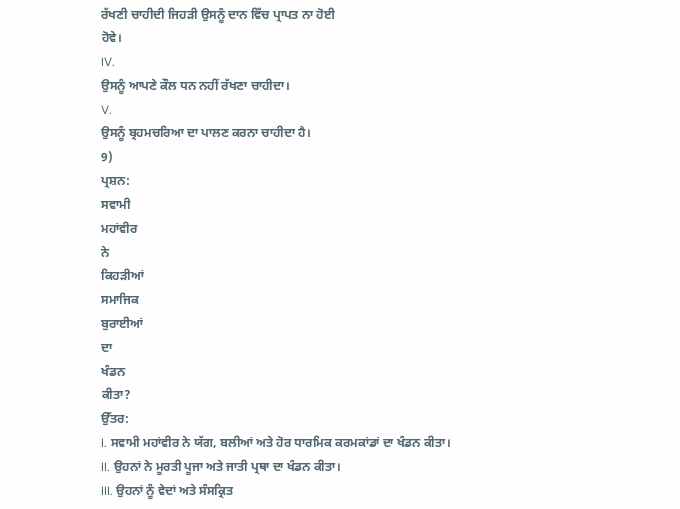ਰੱਖਣੀ ਚਾਹੀਦੀ ਜਿਹੜੀ ਉਸਨੂੰ ਦਾਨ ਵਿੱਚ ਪ੍ਰਾਪਤ ਨਾ ਹੋਈ
ਹੋਵੇ।
IV.
ਉਸਨੂੰ ਆਪਣੇ ਕੌਲ ਧਨ ਨਹੀਂ ਰੱਖਣਾ ਚਾਹੀਦਾ।
V.
ਉਸਨੂੰ ਬ੍ਰਹਮਚਰਿਆ ਦਾ ਪਾਲਣ ਕਰਨਾ ਚਾਹੀਦਾ ਹੈ।
9)
ਪ੍ਰਸ਼ਨ:
ਸਵਾਮੀ
ਮਹਾਂਵੀਰ
ਨੇ
ਕਿਹੜੀਆਂ
ਸਮਾਜਿਕ
ਬੁਰਾਈਆਂ
ਦਾ
ਖੰਡਨ
ਕੀਤਾ?
ਉੱਤਰ:
I. ਸਵਾਮੀ ਮਹਾਂਵੀਰ ਨੇ ਯੱਗ, ਬਲੀਆਂ ਅਤੇ ਹੋਰ ਧਾਰਮਿਕ ਕਰਮਕਾਂਡਾਂ ਦਾ ਖੰਡਨ ਕੀਤਾ।
II. ਉਹਨਾਂ ਨੇ ਮੂਰਤੀ ਪੂਜਾ ਅਤੇ ਜਾਤੀ ਪ੍ਰਥਾ ਦਾ ਖੰਡਨ ਕੀਤਾ।
III. ਉਹਨਾਂ ਨੂੰ ਵੇਦਾਂ ਅਤੇ ਸੰਸਕ੍ਰਿਤ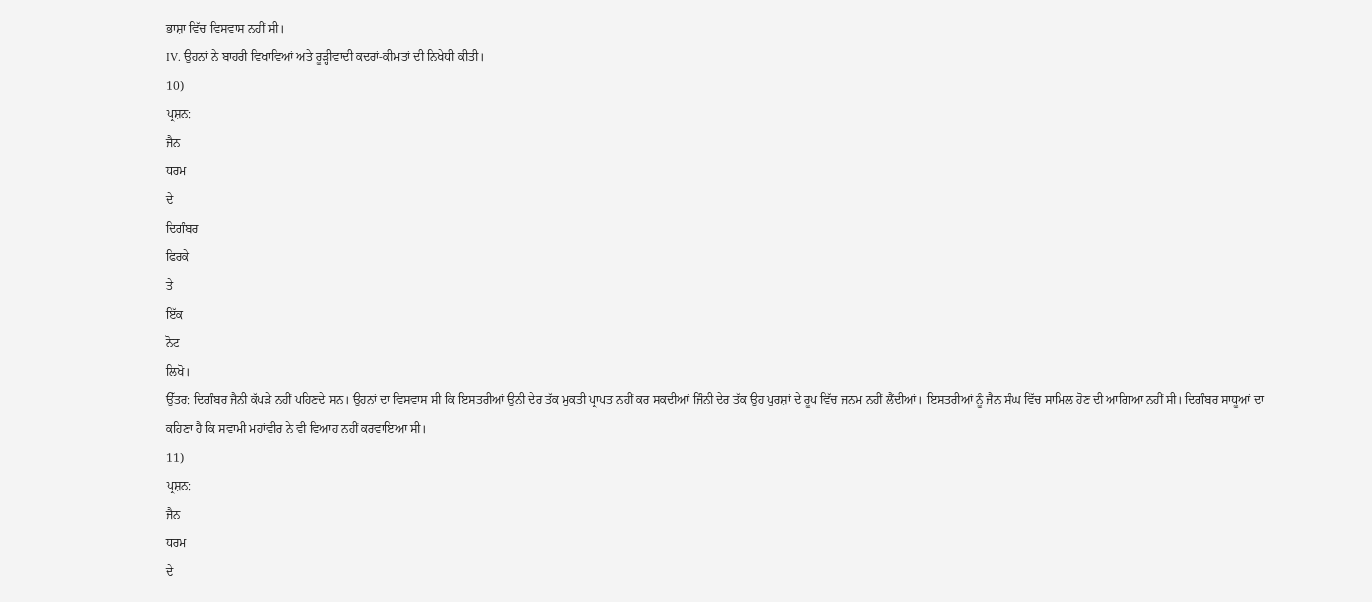ਭਾਸ਼ਾ ਵਿੱਚ ਵਿਸਵਾਸ ਨਹੀਂ ਸੀ।
IV. ਉਹਨਾਂ ਨੇ ਬਾਹਰੀ ਵਿਖਾਵਿਆਂ ਅਤੇ ਰੂੜ੍ਹੀਵਾਦੀ ਕਦਰਾਂ-ਕੀਮਤਾਂ ਦੀ ਨਿਖੇਧੀ ਕੀਤੀ।
10)
ਪ੍ਰਸ਼ਨ:
ਜੈਨ
ਧਰਮ
ਦੇ
ਦਿਗੰਬਰ
ਫਿਰਕੇ
ਤੇ
ਇੱਕ
ਨੋਟ
ਲਿਖੋ।
ਉੱਤਰ: ਦਿਗੰਬਰ ਜੈਨੀ ਕੱਪੜੇ ਨਹੀਂ ਪਹਿਣਦੇ ਸਨ। ਉਹਨਾਂ ਦਾ ਵਿਸਵਾਸ ਸੀ ਕਿ ਇਸਤਰੀਆਂ ਉਨੀ ਦੇਰ ਤੱਕ ਮੁਕਤੀ ਪ੍ਰਾਪਤ ਨਹੀਂ ਕਰ ਸਕਦੀਆਂ ਜਿੰਨੀ ਦੇਰ ਤੱਕ ਉਹ ਪੁਰਸ਼ਾਂ ਦੇ ਰੂਪ ਵਿੱਚ ਜਨਮ ਨਹੀਂ ਲੈਂਦੀਆਂ। ਇਸਤਰੀਆਂ ਨੂੰ ਜੈਨ ਸੰਘ ਵਿੱਚ ਸਾਮਿਲ ਹੋਣ ਦੀ ਆਗਿਆ ਨਹੀਂ ਸੀ। ਦਿਗੰਬਰ ਸਾਧੂਆਂ ਦਾ ਕਹਿਣਾ ਹੈ ਕਿ ਸਵਾਮੀ ਮਹਾਂਵੀਰ ਨੇ ਵੀ ਵਿਆਹ ਨਹੀਂ ਕਰਵਾਇਆ ਸੀ।
11)
ਪ੍ਰਸ਼ਨ:
ਜੈਨ
ਧਰਮ
ਦੇ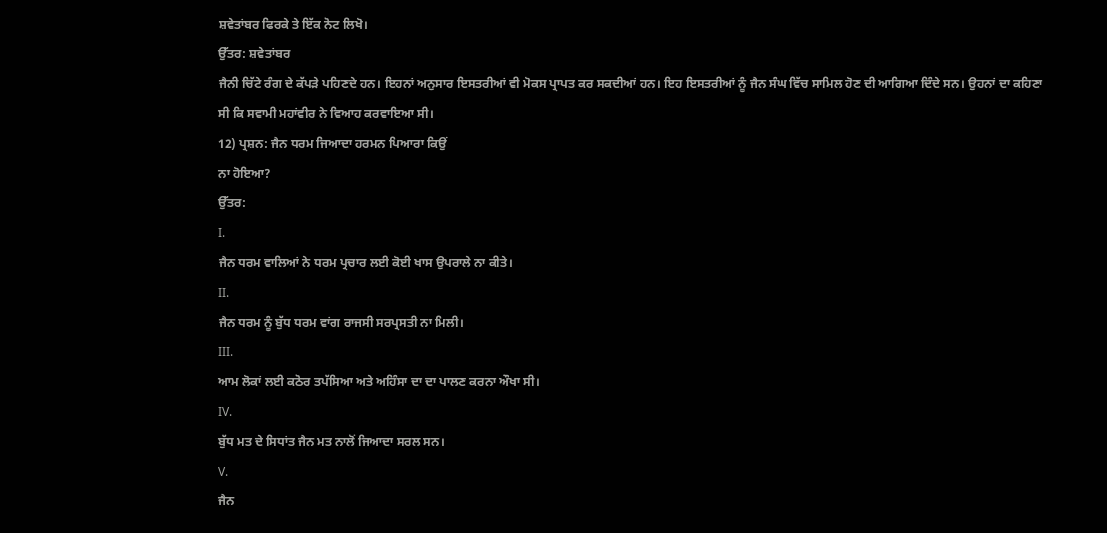ਸ਼ਵੇਤਾਂਬਰ ਫਿਰਕੇ ਤੇ ਇੱਕ ਨੋਟ ਲਿਖੋ।
ਉੱਤਰ: ਸ਼ਵੇਤਾਂਬਰ
ਜੈਨੀ ਚਿੱਟੇ ਰੰਗ ਦੇ ਕੱਪੜੇ ਪਹਿਣਦੇ ਹਨ। ਇਹਨਾਂ ਅਨੁਸਾਰ ਇਸਤਰੀਆਂ ਵੀ ਮੋਕਸ ਪ੍ਰਾਪਤ ਕਰ ਸਕਦੀਆਂ ਹਨ। ਇਹ ਇਸਤਰੀਆਂ ਨੂੰ ਜੈਨ ਸੰਘ ਵਿੱਚ ਸਾਮਿਲ ਹੋਣ ਦੀ ਆਗਿਆ ਦਿੰਦੇ ਸਨ। ਉਹਨਾਂ ਦਾ ਕਹਿਣਾ ਸੀ ਕਿ ਸਵਾਮੀ ਮਹਾਂਵੀਰ ਨੇ ਵਿਆਹ ਕਰਵਾਇਆ ਸੀ।
12) ਪ੍ਰਸ਼ਨ: ਜੈਨ ਧਰਮ ਜਿਆਦਾ ਹਰਮਨ ਪਿਆਰਾ ਕਿਉਂ
ਨਾ ਹੋਇਆ?
ਉੱਤਰ:
I.
ਜੈਨ ਧਰਮ ਵਾਲਿਆਂ ਨੇ ਧਰਮ ਪ੍ਰਚਾਰ ਲਈ ਕੋਈ ਖਾਸ ਉਪਰਾਲੇ ਨਾ ਕੀਤੇ।
II.
ਜੈਨ ਧਰਮ ਨੂੰ ਬੁੱਧ ਧਰਮ ਵਾਂਗ ਰਾਜਸੀ ਸਰਪ੍ਰਸਤੀ ਨਾ ਮਿਲੀ।
III.
ਆਮ ਲੋਕਾਂ ਲਈ ਕਠੋਰ ਤਪੱਸਿਆ ਅਤੇ ਅਹਿੰਸਾ ਦਾ ਦਾ ਪਾਲਣ ਕਰਨਾ ਔਖਾ ਸੀ।
IV.
ਬੁੱਧ ਮਤ ਦੇ ਸਿਧਾਂਤ ਜੈਨ ਮਤ ਨਾਲੋਂ ਜਿਆਦਾ ਸਰਲ ਸਨ।
V.
ਜੈਨ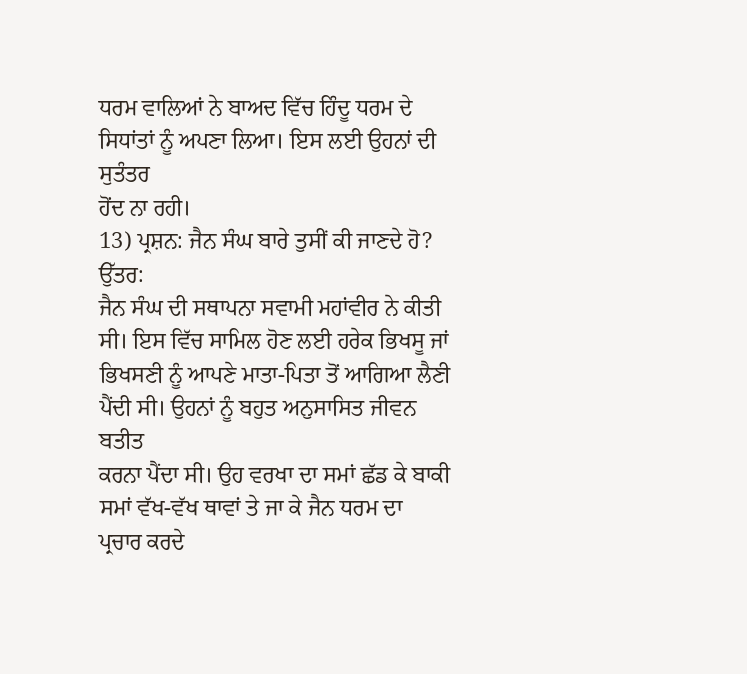ਧਰਮ ਵਾਲਿਆਂ ਨੇ ਬਾਅਦ ਵਿੱਚ ਹਿੰਦੂ ਧਰਮ ਦੇ ਸਿਧਾਂਤਾਂ ਨੂੰ ਅਪਣਾ ਲਿਆ। ਇਸ ਲਈ ਉਹਨਾਂ ਦੀ ਸੁਤੰਤਰ
ਹੋਂਦ ਨਾ ਰਹੀ।
13) ਪ੍ਰਸ਼ਨ: ਜੈਨ ਸੰਘ ਬਾਰੇ ਤੁਸੀਂ ਕੀ ਜਾਣਦੇ ਹੋ?
ਉੱਤਰ:
ਜੈਨ ਸੰਘ ਦੀ ਸਥਾਪਨਾ ਸਵਾਮੀ ਮਹਾਂਵੀਰ ਨੇ ਕੀਤੀ ਸੀ। ਇਸ ਵਿੱਚ ਸਾਮਿਲ ਹੋਣ ਲਈ ਹਰੇਕ ਭਿਖਸੂ ਜਾਂ
ਭਿਖਸਣੀ ਨੂੰ ਆਪਣੇ ਮਾਤਾ-ਪਿਤਾ ਤੋਂ ਆਗਿਆ ਲੈਣੀ ਪੈਂਦੀ ਸੀ। ਉਹਨਾਂ ਨੂੰ ਬਹੁਤ ਅਨੁਸਾਸਿਤ ਜੀਵਨ ਬਤੀਤ
ਕਰਨਾ ਪੈਂਦਾ ਸੀ। ਉਹ ਵਰਖਾ ਦਾ ਸਮਾਂ ਛੱਡ ਕੇ ਬਾਕੀ ਸਮਾਂ ਵੱਖ-ਵੱਖ ਥਾਵਾਂ ਤੇ ਜਾ ਕੇ ਜੈਨ ਧਰਮ ਦਾ
ਪ੍ਰਚਾਰ ਕਰਦੇ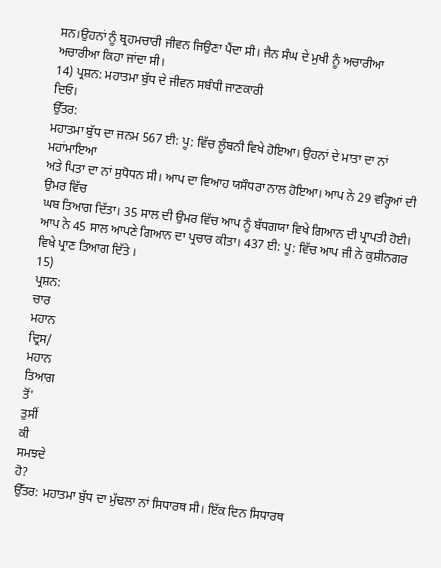ਸਨ।ਉਹਨਾਂ ਨੂੰ ਬ੍ਰਹਮਚਾਰੀ ਜੀਵਨ ਜਿਉਣਾ ਪੈਂਦਾ ਸੀ। ਜੈਨ ਸੰਘ ਦੇ ਮੁਖੀ ਨੂੰ ਅਚਾਰੀਆ
ਅਚਾਰੀਆ ਕਿਹਾ ਜਾਂਦਾ ਸੀ।
14) ਪ੍ਰਸ਼ਨ: ਮਹਾਤਮਾ ਬੁੱਧ ਦੇ ਜੀਵਨ ਸਬੰਧੀ ਜਾਣਕਾਰੀ
ਦਿਓ।
ਉੱਤਰ:
ਮਹਾਤਮਾ ਬੁੱਧ ਦਾ ਜਨਮ 567 ਈ: ਪੂ: ਵਿੱਚ ਲੂੰਬਨੀ ਵਿਖੇ ਹੋਇਆ। ਉਹਨਾਂ ਦੇ ਮਾਤਾ ਦਾ ਨਾਂ ਮਹਾਂਮਾਇਆ
ਅਤੇ ਪਿਤਾ ਦਾ ਨਾਂ ਸੁਧੋਧਨ ਸੀ। ਆਪ ਦਾ ਵਿਆਹ ਯਸੌਧਰਾ ਨਾਲ ਹੋਇਆ। ਆਪ ਨੇ 29 ਵਰ੍ਹਿਆਂ ਦੀ ਉਮਰ ਵਿੱਚ
ਘਬ ਤਿਆਗ ਦਿੱਤਾ। 35 ਸਾਲ ਦੀ ਉਮਰ ਵਿੱਚ ਆਪ ਨੂੰ ਬੱਧਗਯਾ ਵਿਖੇ ਗਿਆਨ ਦੀ ਪ੍ਰਾਪਤੀ ਹੋਈ। ਆਪ ਨੇ 45 ਸਾਲ ਆਪਣੇ ਗਿਆਨ ਦਾ ਪ੍ਰਚਾਰ ਕੀਤਾ। 437 ਈ: ਪੂ: ਵਿੱਚ ਆਪ ਜੀ ਨੇ ਕੁਸ਼ੀਨਗਰ ਵਿਖੇ ਪ੍ਰਾਣ ਤਿਆਗ ਦਿੱਤੇ ।
15)
ਪ੍ਰਸ਼ਨ:
ਚਾਰ
ਮਹਾਨ
ਦ੍ਰਿਸ/
ਮਹਾਨ
ਤਿਆਗ
ਤੋਂ'
ਤੁਸੀਂ
ਕੀ
ਸਮਝਦੇ
ਹੋ?
ਉੱਤਰ: ਮਹਾਤਮਾ ਬੁੱਧ ਦਾ ਮੁੱਢਲਾ ਨਾਂ ਸਿਧਾਰਥ ਸੀ। ਇੱਕ ਦਿਨ ਸਿਧਾਰਥ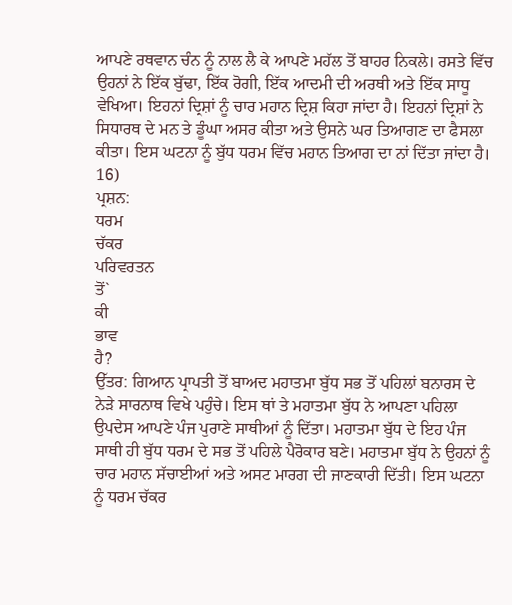ਆਪਣੇ ਰਥਵਾਨ ਚੰਨ ਨੂੰ ਨਾਲ ਲੈ ਕੇ ਆਪਣੇ ਮਹੱਲ ਤੋਂ ਬਾਹਰ ਨਿਕਲੇ। ਰਸਤੇ ਵਿੱਚ ਉਹਨਾਂ ਨੇ ਇੱਕ ਬੁੱਢਾ, ਇੱਕ ਰੋਗੀ, ਇੱਕ ਆਦਮੀ ਦੀ ਅਰਥੀ ਅਤੇ ਇੱਕ ਸਾਧੂ ਵੇਖਿਆ। ਇਹਨਾਂ ਦ੍ਰਿਸ਼ਾਂ ਨੂੰ ਚਾਰ ਮਹਾਨ ਦ੍ਰਿਸ਼ ਕਿਹਾ ਜਾਂਦਾ ਹੈ। ਇਹਨਾਂ ਦ੍ਰਿਸ਼ਾਂ ਨੇ ਸਿਧਾਰਥ ਦੇ ਮਨ ਤੇ ਡੂੰਘਾ ਅਸਰ ਕੀਤਾ ਅਤੇ ਉਸਨੇ ਘਰ ਤਿਆਗਣ ਦਾ ਫੈਸਲਾ ਕੀਤਾ। ਇਸ ਘਟਨਾ ਨੂੰ ਬੁੱਧ ਧਰਮ ਵਿੱਚ ਮਹਾਨ ਤਿਆਗ ਦਾ ਨਾਂ ਦਿੱਤਾ ਜਾਂਦਾ ਹੈ।
16)
ਪ੍ਰਸ਼ਨ:
ਧਰਮ
ਚੱਕਰ
ਪਰਿਵਰਤਨ
ਤੋਂ`
ਕੀ
ਭਾਵ
ਹੈ?
ਉੱਤਰ: ਗਿਆਨ ਪ੍ਰਾਪਤੀ ਤੋਂ ਬਾਅਦ ਮਹਾਤਮਾ ਬੁੱਧ ਸਭ ਤੋਂ ਪਹਿਲਾਂ ਬਨਾਰਸ ਦੇ ਨੇੜੇ ਸਾਰਨਾਥ ਵਿਖੇ ਪਹੁੰਚੇ। ਇਸ ਥਾਂ ਤੇ ਮਹਾਤਮਾ ਬੁੱਧ ਨੇ ਆਪਣਾ ਪਹਿਲਾ ਉਪਦੇਸ ਆਪਣੇ ਪੰਜ ਪੁਰਾਣੇ ਸਾਥੀਆਂ ਨੂੰ ਦਿੱਤਾ। ਮਹਾਤਮਾ ਬੁੱਧ ਦੇ ਇਹ ਪੰਜ ਸਾਥੀ ਹੀ ਬੁੱਧ ਧਰਮ ਦੇ ਸਭ ਤੋਂ ਪਹਿਲੇ ਪੈਰੋਕਾਰ ਬਣੇ। ਮਹਾਤਮਾ ਬੁੱਧ ਨੇ ਉਹਨਾਂ ਨੂੰ ਚਾਰ ਮਹਾਨ ਸੱਚਾਈਆਂ ਅਤੇ ਅਸਟ ਮਾਰਗ ਦੀ ਜਾਣਕਾਰੀ ਦਿੱਤੀ। ਇਸ ਘਟਨਾ ਨੂੰ ਧਰਮ ਚੱਕਰ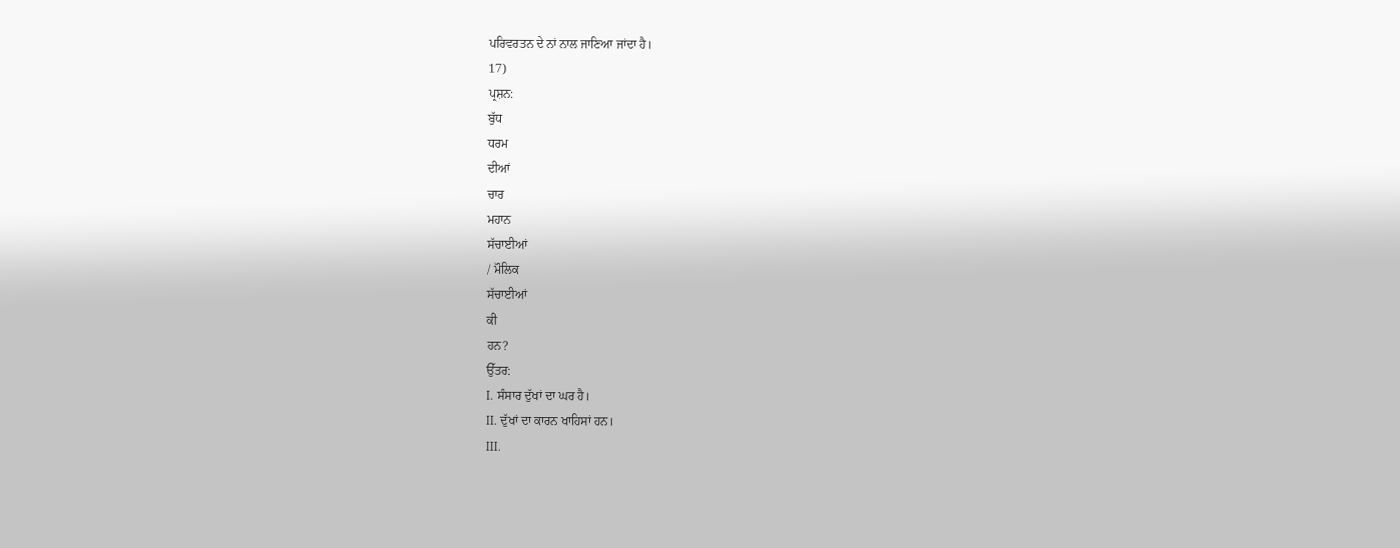ਪਰਿਵਰਤਨ ਦੇ ਨਾਂ ਨਾਲ ਜਾਣਿਆ ਜਾਂਦਾ ਹੈ।
17)
ਪ੍ਰਸ਼ਨ:
ਬੁੱਧ
ਧਰਮ
ਦੀਆਂ
ਚਾਰ
ਮਹਾਨ
ਸੱਚਾਈਆਂ
/ ਮੌਲਿਕ
ਸੱਚਾਈਆਂ
ਕੀ
ਹਨ?
ਉੱਤਰ:
I. ਸੰਸਾਰ ਦੁੱਖਾਂ ਦਾ ਘਰ ਹੈ।
II. ਦੁੱਖਾਂ ਦਾ ਕਾਰਨ ਖਾਹਿਸਾਂ ਹਨ।
III.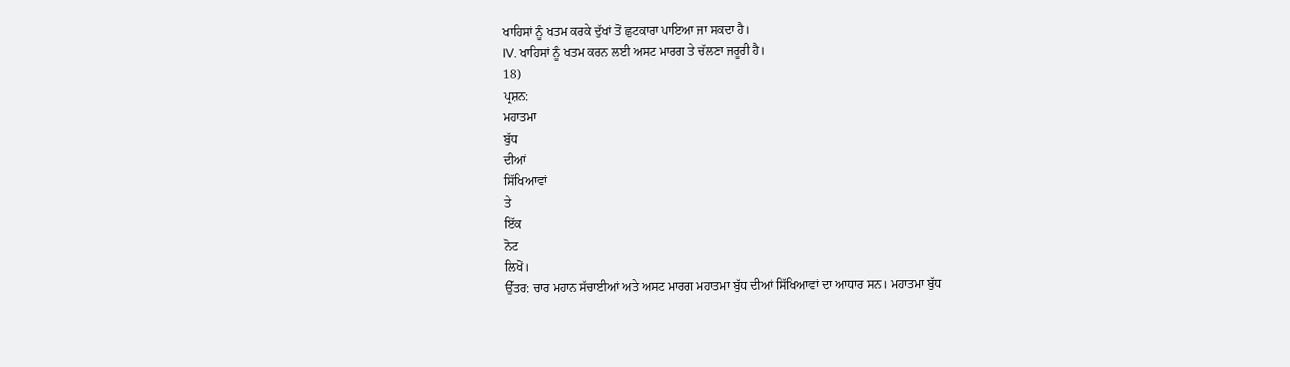ਖਾਹਿਸਾਂ ਨੂੰ ਖਤਮ ਕਰਕੇ ਦੁੱਖਾਂ ਤੋਂ ਛੁਟਕਾਰਾ ਪਾਇਆ ਜਾ ਸਕਦਾ ਹੈ।
IV. ਖਾਹਿਸਾਂ ਨੂੰ ਖਤਮ ਕਰਨ ਲਈ ਅਸਟ ਮਾਰਗ ਤੇ ਚੱਲਣਾ ਜਰੂਰੀ ਹੈ।
18)
ਪ੍ਰਸ਼ਨ:
ਮਹਾਤਮਾ
ਬੁੱਧ
ਦੀਆਂ
ਸਿੱਖਿਆਵਾਂ
ਤੇ
ਇੱਕ
ਨੋਟ
ਲਿਖੋਂ।
ਉੱਤਰ: ਚਾਰ ਮਹਾਨ ਸੱਚਾਈਆਂ ਅਤੇ ਅਸਟ ਮਾਰਗ ਮਹਾਤਮਾ ਬੁੱਧ ਦੀਆਂ ਸਿੱਖਿਆਵਾਂ ਦਾ ਆਧਾਰ ਸਨ। ਮਹਾਤਮਾ ਬੁੱਧ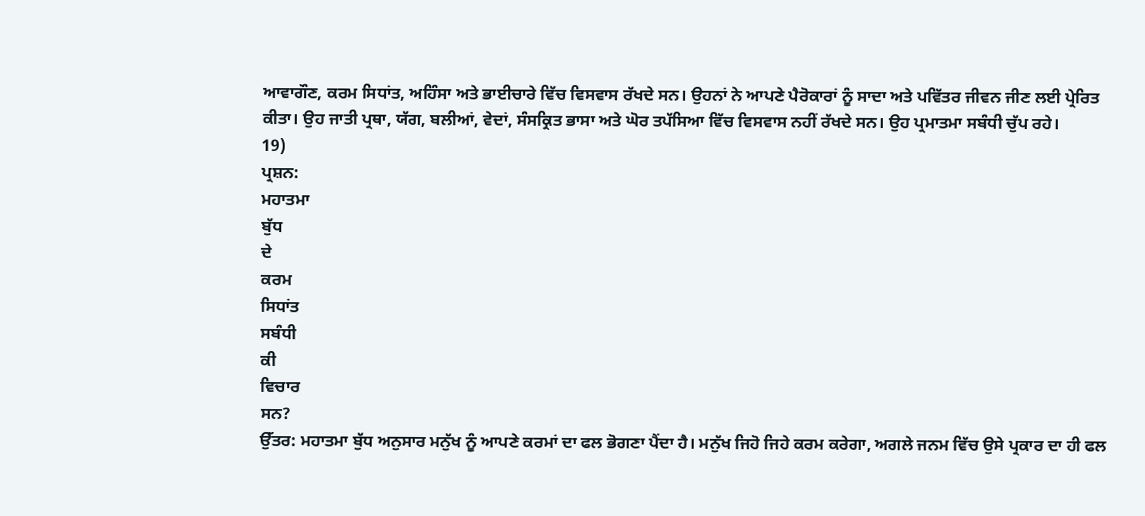ਆਵਾਗੌਣ, ਕਰਮ ਸਿਧਾਂਤ, ਅਹਿੰਸਾ ਅਤੇ ਭਾਈਚਾਰੇ ਵਿੱਚ ਵਿਸਵਾਸ ਰੱਖਦੇ ਸਨ। ਉਹਨਾਂ ਨੇ ਆਪਣੇ ਪੈਰੋਕਾਰਾਂ ਨੂੰ ਸਾਦਾ ਅਤੇ ਪਵਿੱਤਰ ਜੀਵਨ ਜੀਣ ਲਈ ਪ੍ਰੇਰਿਤ ਕੀਤਾ। ਉਹ ਜਾਤੀ ਪ੍ਰਥਾ, ਯੱਗ, ਬਲੀਆਂ, ਵੇਦਾਂ, ਸੰਸਕ੍ਰਿਤ ਭਾਸਾ ਅਤੇ ਘੋਰ ਤਪੱਸਿਆ ਵਿੱਚ ਵਿਸਵਾਸ ਨਹੀਂ ਰੱਖਦੇ ਸਨ। ਉਹ ਪ੍ਰਮਾਤਮਾ ਸਬੰਧੀ ਚੁੱਪ ਰਹੇ।
19)
ਪ੍ਰਸ਼ਨ:
ਮਹਾਤਮਾ
ਬੁੱਧ
ਦੇ
ਕਰਮ
ਸਿਧਾਂਤ
ਸਬੰਧੀ
ਕੀ
ਵਿਚਾਰ
ਸਨ?
ਉੱਤਰ: ਮਹਾਤਮਾ ਬੁੱਧ ਅਨੁਸਾਰ ਮਨੁੱਖ ਨੂੰ ਆਪਣੇ ਕਰਮਾਂ ਦਾ ਫਲ ਭੋਗਣਾ ਪੈਂਦਾ ਹੈ। ਮਨੁੱਖ ਜਿਹੋ ਜਿਹੇ ਕਰਮ ਕਰੇਗਾ, ਅਗਲੇ ਜਨਮ ਵਿੱਚ ਉਸੇ ਪ੍ਰਕਾਰ ਦਾ ਹੀ ਫਲ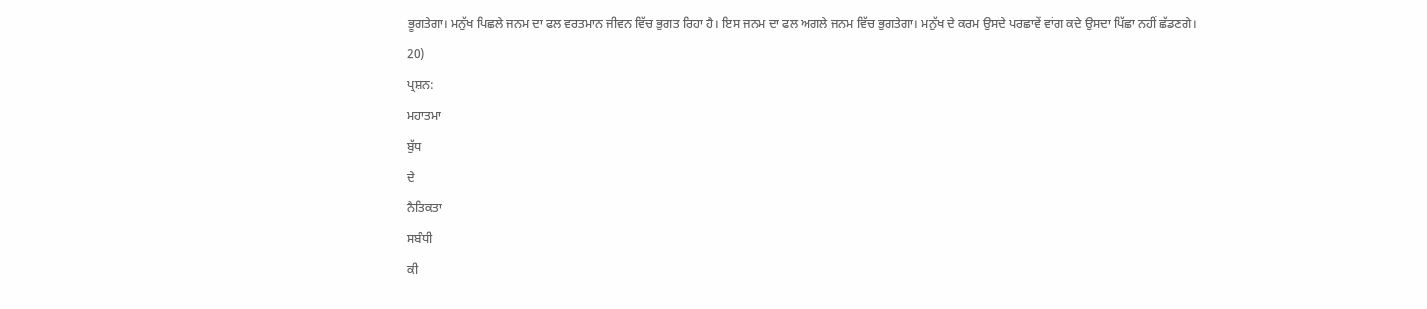ਭੂਗਤੇਗਾ। ਮਨੁੱਖ ਪਿਛਲੇ ਜਨਮ ਦਾ ਫਲ ਵਰਤਮਾਨ ਜੀਵਨ ਵਿੱਚ ਭੁਗਤ ਰਿਹਾ ਹੈ। ਇਸ ਜਨਮ ਦਾ ਫਲ ਅਗਲੇ ਜਨਮ ਵਿੱਚ ਭੁਗਤੇਗਾ। ਮਨੁੱਖ ਦੇ ਕਰਮ ਉਸਦੇ ਪਰਛਾਵੇਂ ਵਾਂਗ ਕਦੇ ਉਸਦਾ ਪਿੱਛਾ ਨਹੀਂ ਛੱਡਣਗੇ।
20)
ਪ੍ਰਸ਼ਨ:
ਮਹਾਤਮਾ
ਬੁੱਧ
ਦੇ
ਨੈਤਿਕਤਾ
ਸਬੰਧੀ
ਕੀ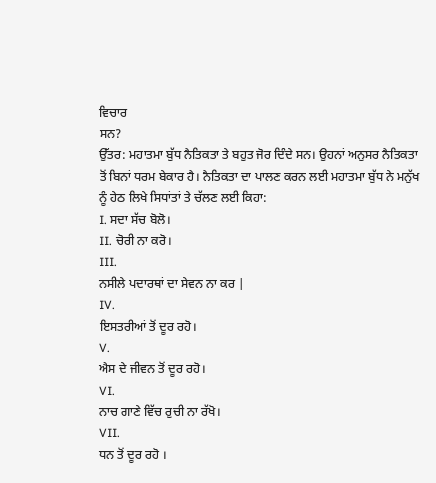ਵਿਚਾਰ
ਸਨ?
ਉੱਤਰ: ਮਹਾਤਮਾ ਬੁੱਧ ਨੈਤਿਕਤਾ ਤੇ ਬਹੁਤ ਜੋਰ ਦਿੰਦੇ ਸਨ। ਉਹਨਾਂ ਅਨੁਸਰ ਨੈਤਿਕਤਾ ਤੋਂ ਬਿਨਾਂ ਧਰਮ ਬੇਕਾਰ ਹੈ। ਨੈਤਿਕਤਾ ਦਾ ਪਾਲਣ ਕਰਨ ਲਈ ਮਹਾਤਮਾ ਬੁੱਧ ਨੇ ਮਨੁੱਖ ਨੂੰ ਹੇਠ ਲਿਖੇ ਸਿਧਾਂਤਾਂ ਤੇ ਚੱਲਣ ਲਈ ਕਿਹਾ:
I. ਸਦਾ ਸੱਚ ਬੋਲੋ।
II. ਚੋਰੀ ਨਾ ਕਰੋ।
III.
ਨਸੀਲੇ ਪਦਾਰਥਾਂ ਦਾ ਸੇਵਨ ਨਾ ਕਰ |
IV.
ਇਸਤਰੀਆਂ ਤੋਂ ਦੂਰ ਰਹੋ।
V.
ਐਸ ਦੇ ਜੀਵਨ ਤੋਂ ਦੂਰ ਰਹੋ।
VI.
ਨਾਚ ਗਾਣੇ ਵਿੱਚ ਰੁਚੀ ਨਾ ਰੱਖੋ।
VII.
ਧਨ ਤੋਂ ਦੂਰ ਰਹੋ ।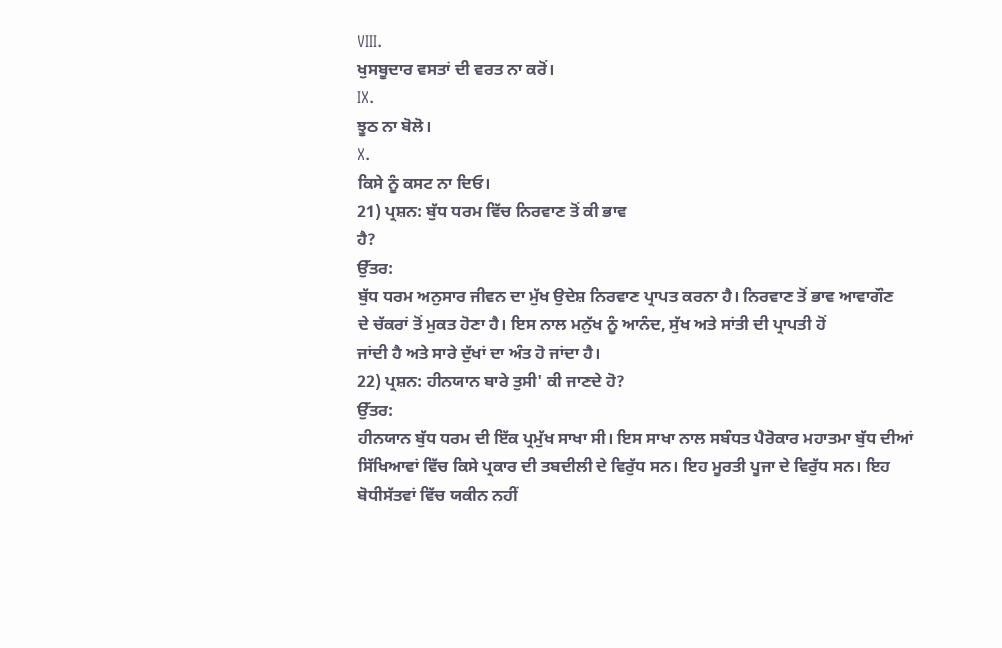VIII.
ਖੁਸਬੂਦਾਰ ਵਸਤਾਂ ਦੀ ਵਰਤ ਨਾ ਕਰੋਂ।
IX.
ਝੂਠ ਨਾ ਬੋਲੋ।
X.
ਕਿਸੇ ਨੂੰ ਕਸਟ ਨਾ ਦਿਓ।
21) ਪ੍ਰਸ਼ਨ: ਬੁੱਧ ਧਰਮ ਵਿੱਚ ਨਿਰਵਾਣ ਤੋਂ ਕੀ ਭਾਵ
ਹੈ?
ਉੱਤਰ:
ਬੁੱਧ ਧਰਮ ਅਨੁਸਾਰ ਜੀਵਨ ਦਾ ਮੁੱਖ ਉਦੇਸ਼ ਨਿਰਵਾਣ ਪ੍ਰਾਪਤ ਕਰਨਾ ਹੈ। ਨਿਰਵਾਣ ਤੋਂ ਭਾਵ ਆਵਾਗੌਣ
ਦੇ ਚੱਕਰਾਂ ਤੋਂ ਮੁਕਤ ਹੋਣਾ ਹੈ। ਇਸ ਨਾਲ ਮਨੁੱਖ ਨੂੰ ਆਨੰਦ, ਸੁੱਖ ਅਤੇ ਸਾਂਤੀ ਦੀ ਪ੍ਰਾਪਤੀ ਹੋਂ
ਜਾਂਦੀ ਹੈ ਅਤੇ ਸਾਰੇ ਦੁੱਖਾਂ ਦਾ ਅੰਤ ਹੋ ਜਾਂਦਾ ਹੈ।
22) ਪ੍ਰਸ਼ਨ: ਹੀਨਯਾਨ ਬਾਰੇ ਤੁਸੀ' ਕੀ ਜਾਣਦੇ ਹੋ?
ਉੱਤਰ:
ਹੀਨਯਾਨ ਬੁੱਧ ਧਰਮ ਦੀ ਇੱਕ ਪ੍ਰਮੁੱਖ ਸਾਖਾ ਸੀ। ਇਸ ਸਾਖਾ ਨਾਲ ਸਬੰਧਤ ਪੈਰੋਕਾਰ ਮਹਾਤਮਾ ਬੁੱਧ ਦੀਆਂ
ਸਿੱਖਿਆਵਾਂ ਵਿੱਚ ਕਿਸੇ ਪ੍ਰਕਾਰ ਦੀ ਤਬਦੀਲੀ ਦੇ ਵਿਰੁੱਧ ਸਨ। ਇਹ ਮੂਰਤੀ ਪੂਜਾ ਦੇ ਵਿਰੁੱਧ ਸਨ। ਇਹ
ਬੋਧੀਸੱਤਵਾਂ ਵਿੱਚ ਯਕੀਨ ਨਹੀਂ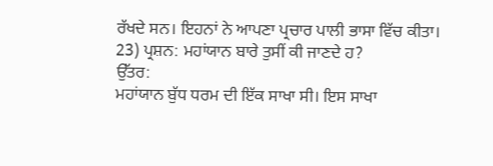ਰੱਖਦੇ ਸਨ। ਇਹਨਾਂ ਨੇ ਆਪਣਾ ਪ੍ਰਚਾਰ ਪਾਲੀ ਭਾਸਾ ਵਿੱਚ ਕੀਤਾ।
23) ਪ੍ਰਸ਼ਨ: ਮਹਾਂਯਾਨ ਬਾਰੇ ਤੁਸੀਂ ਕੀ ਜਾਣਦੇ ਹ?
ਉੱਤਰ:
ਮਹਾਂਯਾਨ ਬੁੱਧ ਧਰਮ ਦੀ ਇੱਕ ਸਾਖਾ ਸੀ। ਇਸ ਸਾਖਾ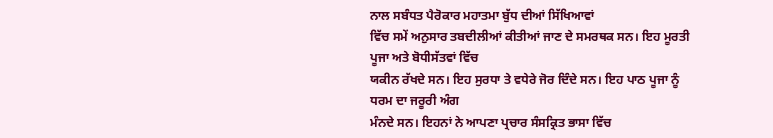ਨਾਲ ਸਬੰਧਤ ਪੈਰੋਕਾਰ ਮਹਾਤਮਾ ਬੁੱਧ ਦੀਆਂ ਸਿੱਖਿਆਵਾਂ
ਵਿੱਚ ਸਮੇਂ ਅਨੁਸਾਰ ਤਬਦੀਲੀਆਂ ਕੀਤੀਆਂ ਜਾਣ ਦੇ ਸਮਰਥਕ ਸਨ। ਇਹ ਮੂਰਤੀ ਪੂਜਾ ਅਤੇ ਬੋਧੀਸੱਤਵਾਂ ਵਿੱਚ
ਯਕੀਨ ਰੱਖਦੇ ਸਨ। ਇਹ ਸੁਰਧਾ ਤੇ ਵਧੇਰੇ ਜੋਰ ਦਿੰਦੇ ਸਨ। ਇਹ ਪਾਠ ਪੂਜਾ ਨੂੰ ਧਰਮ ਦਾ ਜਰੂਰੀ ਅੰਗ
ਮੰਨਦੇ ਸਨ। ਇਹਨਾਂ ਨੇ ਆਪਣਾ ਪ੍ਰਚਾਰ ਸੰਸਕ੍ਰਿਤ ਭਾਸਾ ਵਿੱਚ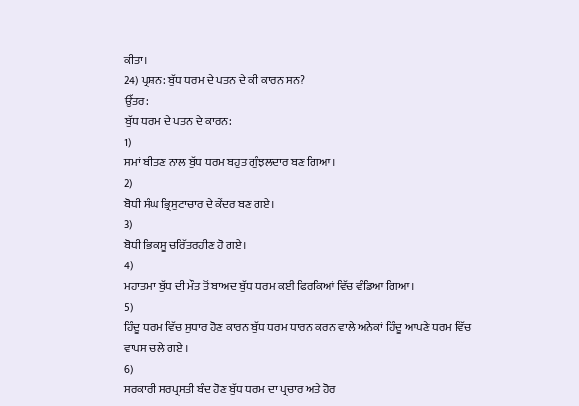ਕੀਤਾ।
24) ਪ੍ਰਸ਼ਨ: ਬੁੱਧ ਧਰਮ ਦੇ ਪਤਨ ਦੇ ਕੀ ਕਾਰਨ ਸਨ?
ਉੱਤਰ:
ਬੁੱਧ ਧਰਮ ਦੇ ਪਤਨ ਦੇ ਕਾਰਨ:
1)
ਸਮਾਂ ਬੀਤਣ ਨਾਲ ਬੁੱਧ ਧਰਮ ਬਹੁਤ ਗੁੰਝਲਦਾਰ ਬਣ ਗਿਆ।
2)
ਬੋਧੀ ਸੰਘ ਭ੍ਰਿਸੁਟਾਚਾਰ ਦੇ ਕੇਂਦਰ ਬਣ ਗਏ।
3)
ਬੋਧੀ ਭਿਕਸੂ ਚਰਿੱਤਰਹੀਣ ਹੋ ਗਏ।
4)
ਮਹਾਤਮਾ ਬੁੱਧ ਦੀ ਮੌਤ ਤੋਂ ਬਾਅਦ ਬੁੱਧ ਧਰਮ ਕਈ ਫਿਰਕਿਆਂ ਵਿੱਚ ਵੰਡਿਆ ਗਿਆ।
5)
ਹਿੰਦੂ ਧਰਮ ਵਿੱਚ ਸੁਧਾਰ ਹੋਣ ਕਾਰਨ ਬੁੱਧ ਧਰਮ ਧਾਰਨ ਕਰਨ ਵਾਲੇ ਅਨੇਕਾਂ ਹਿੰਦੂ ਆਪਣੇ ਧਰਮ ਵਿੱਚ
ਵਾਪਸ ਚਲੇ ਗਏ ।
6)
ਸਰਕਾਰੀ ਸਰਪ੍ਰਸਤੀ ਬੰਦ ਹੋਣ ਬੁੱਧ ਧਰਮ ਦਾ ਪ੍ਰਚਾਰ ਅਤੇ ਹੋਰ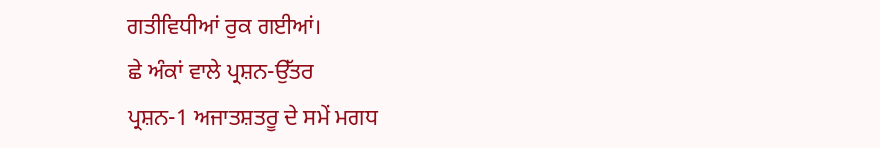ਗਤੀਵਿਧੀਆਂ ਰੁਕ ਗਈਆਂ।
ਛੇ ਅੰਕਾਂ ਵਾਲੇ ਪ੍ਰਸ਼ਨ-ਉੱਤਰ
ਪ੍ਰਸ਼ਨ-1 ਅਜਾਤਸ਼ਤਰੂ ਦੇ ਸਮੇਂ ਮਗਧ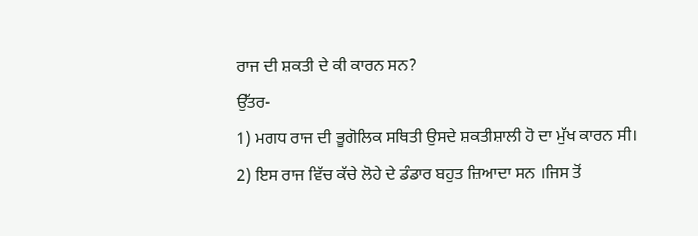ਰਾਜ ਦੀ ਸ਼ਕਤੀ ਦੇ ਕੀ ਕਾਰਨ ਸਨ?
ਉੱਤਰ-
1) ਮਗਧ ਰਾਜ ਦੀ ਭੂਗੋਲਿਕ ਸਥਿਤੀ ਉਸਦੇ ਸ਼ਕਤੀਸ਼ਾਲੀ ਹੋ ਦਾ ਮੁੱਖ ਕਾਰਨ ਸੀ।
2) ਇਸ ਰਾਜ ਵਿੱਚ ਕੱਚੇ ਲੋਹੇ ਦੇ ਡੰਡਾਰ ਬਹੁਤ ਜ਼ਿਆਦਾ ਸਨ ।ਜਿਸ ਤੋਂ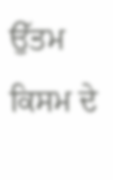ਉੱਤਮ ਕਿਸਮ ਦੇ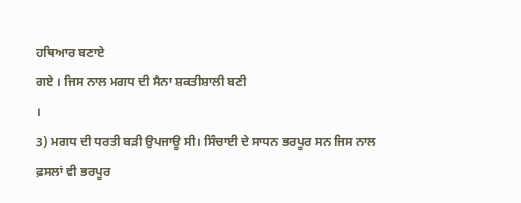ਹਥਿਆਰ ਬਣਾਏ
ਗਏ । ਜਿਸ ਨਾਲ ਮਗਧ ਦੀ ਸੈਨਾ ਸ਼ਕਤੀਸ਼ਾਲੀ ਬਣੀ
।
3) ਮਗਧ ਦੀ ਧਰਤੀ ਬੜੀ ਉਪਜਾਊ ਸੀ। ਸਿੰਚਾਈ ਦੇ ਸਾਧਨ ਭਰਪੂਰ ਸਨ ਜਿਸ ਨਾਲ ਫ਼ਸਲਾਂ ਵੀ ਭਰਪੂਰ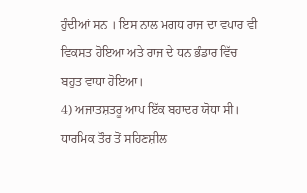ਹੁੰਦੀਆਂ ਸਨ । ਇਸ ਨਾਲ ਮਗਧ ਰਾਜ ਦਾ ਵਪਾਰ ਵੀ ਵਿਕਸਤ ਹੋਇਆ ਅਤੇ ਰਾਜ ਦੇ ਧਨ ਭੰਡਾਰ ਵਿੱਚ ਬਹੁਤ ਵਾਧਾ ਹੋਇਆ।
4) ਅਜਾਤਸ਼ਤਰੂ ਆਪ ਇੱਕ ਬਹਾਦਰ ਯੋਧਾ ਸੀ। ਧਾਰਮਿਕ ਤੌਰ ਤੋਂ ਸਹਿਣਸ਼ੀਲ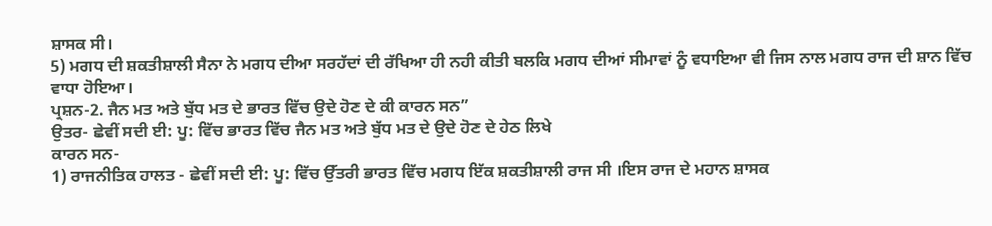ਸ਼ਾਸਕ ਸੀ।
5) ਮਗਧ ਦੀ ਸ਼ਕਤੀਸ਼ਾਲੀ ਸੈਨਾ ਨੇ ਮਗਧ ਦੀਆ ਸਰਹੱਦਾਂ ਦੀ ਰੱਖਿਆ ਹੀ ਨਹੀ ਕੀਤੀ ਬਲਕਿ ਮਗਧ ਦੀਆਂ ਸੀਮਾਵਾਂ ਨੂੰ ਵਧਾਇਆ ਵੀ ਜਿਸ ਨਾਲ ਮਗਧ ਰਾਜ ਦੀ ਸ਼ਾਨ ਵਿੱਚ ਵਾਧਾ ਹੋਇਆ।
ਪ੍ਰਸ਼ਨ-2. ਜੈਨ ਮਤ ਅਤੇ ਬੁੱਧ ਮਤ ਦੇ ਭਾਰਤ ਵਿੱਚ ਉਦੇ ਹੋਣ ਦੇ ਕੀ ਕਾਰਨ ਸਨ”
ਉਤਰ- ਛੇਵੀਂ ਸਦੀ ਈ: ਪੂ: ਵਿੱਚ ਭਾਰਤ ਵਿੱਚ ਜੈਨ ਮਤ ਅਤੇ ਬੁੱਧ ਮਤ ਦੇ ਉਦੇ ਹੋਣ ਦੇ ਹੇਠ ਲਿਖੇ
ਕਾਰਨ ਸਨ-
1) ਰਾਜਨੀਤਿਕ ਹਾਲਤ - ਛੇਵੀਂ ਸਦੀ ਈ: ਪੂ: ਵਿੱਚ ਉੱਤਰੀ ਭਾਰਤ ਵਿੱਚ ਮਗਧ ਇੱਕ ਸ਼ਕਤੀਸ਼ਾਲੀ ਰਾਜ ਸੀ ।ਇਸ ਰਾਜ ਦੇ ਮਹਾਨ ਸ਼ਾਸਕ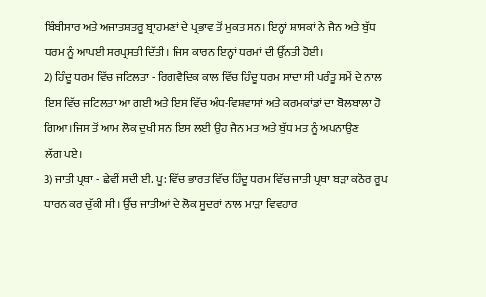ਬਿੰਬੀਸਾਰ ਅਤੇ ਅਜਾਤਸ਼ਤਰੂ ਬ੍ਰਾਹਮਣਾਂ ਦੇ ਪ੍ਰਭਾਵ ਤੋਂ ਮੁਕਤ ਸਨ। ਇਨ੍ਹਾਂ ਸ਼ਾਸਕਾਂ ਨੇ ਜੈਨ ਅਤੇ ਬੁੱਧ ਧਰਮ ਨੂੰ ਆਪਈ ਸਰਪ੍ਰਸਤੀ ਦਿੱਤੀ। ਜਿਸ ਕਾਰਨ ਇਨ੍ਹਾਂ ਧਰਮਾਂ ਦੀ ਉੱਨਤੀ ਹੋਈ।
2) ਹਿੰਦੂ ਧਰਮ ਵਿੱਚ ਜਟਿਲਤਾ - ਰਿਗਵੈਦਿਕ ਕਾਲ ਵਿੱਚ ਹਿੰਦੂ ਧਰਮ ਸਾਦਾ ਸੀ ਪਰੰਤੂ ਸਮੇਂ ਦੇ ਨਾਲ ਇਸ ਵਿੱਚ ਜਟਿਲਤਾ ਆ ਗਈ ਅਤੇ ਇਸ ਵਿੱਚ ਅੰਧ-ਵਿਸ਼ਵਾਸਾਂ ਅਤੇ ਕਰਮਕਾਂਡਾਂ ਦਾ ਬੋਲਬਾਲਾ ਹੋ ਗਿਆ।ਜਿਸ ਤੋਂ ਆਮ ਲੋਕ ਦੁਖੀ ਸਨ ਇਸ ਲਈ ਉਹ ਜੈਨ ਮਤ ਅਤੇ ਬੁੱਧ ਮਤ ਨੂੰ ਅਪਨਾਉਣ
ਲੱਗ ਪਏ।
3) ਜਾਤੀ ਪ੍ਰਥਾ - ਛੇਵੀਂ ਸਦੀ ਈ. ਪੂ: ਵਿੱਚ ਭਾਰਤ ਵਿੱਚ ਹਿੰਦੂ ਧਰਮ ਵਿੱਚ ਜਾਤੀ ਪ੍ਰਥਾ ਬੜਾ ਕਠੋਰ ਰੂਪ ਧਾਰਨ ਕਰ ਚੁੱਕੀ ਸੀ। ਉੱਚ ਜਾਤੀਆਂ ਦੇ ਲੋਕ ਸੂਦਰਾਂ ਨਾਲ ਮਾੜਾ ਵਿਵਹਾਰ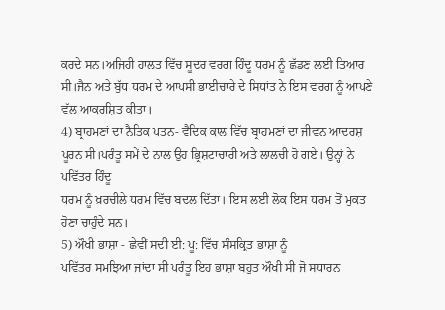ਕਰਦੇ ਸਨ।ਅਜਿਹੀ ਹਾਲਤ ਵਿੱਚ ਸੂਦਰ ਵਰਗ ਹਿੰਦੂ ਧਰਮ ਨੂੰ ਛੱਡਣ ਲਈ ਤਿਆਰ ਸੀ।ਜੈਨ ਅਤੇ ਬੁੱਧ ਧਰਮ ਦੇ ਆਪਸੀ ਭਾਈਚਾਰੇ ਦੇ ਸਿਧਾਂਤ ਨੇ ਇਸ ਵਰਗ ਨੂੰ ਆਪਣੇ ਵੱਲ ਆਕਰਸ਼ਿਤ ਕੀਤਾ।
4) ਬ੍ਰਾਹਮਣਾਂ ਦਾ ਨੈਤਿਕ ਪਤਨ- ਵੈਦਿਕ ਕਾਲ ਵਿੱਚ ਬ੍ਰਾਹਮਣਾਂ ਦਾ ਜੀਵਨ ਆਦਰਸ਼
ਪੂਰਨ ਸੀ।ਪਰੰਤੂ ਸਮੇਂ ਦੇ ਨਾਲ ਉਹ ਭ੍ਰਿਸ਼ਟਾਚਾਰੀ ਅਤੇ ਲਾਲਚੀ ਹੋ ਗਏ। ਉਨ੍ਹਾਂ ਨੇ ਪਵਿੱਤਰ ਹਿੰਦੂ
ਧਰਮ ਨੂੰ ਖ਼ਰਚੀਲੇ ਧਰਮ ਵਿੱਚ ਬਦਲ ਦਿੱਤਾ। ਇਸ ਲਈ ਲੋਕ ਇਸ ਧਰਮ ਤੋਂ ਮੁਕਤ ਹੋਣਾ ਚਾਹੁੰਦੇ ਸਨ।
5) ਔਖੀ ਭਾਸ਼ਾ - ਛੇਵੀਂ ਸਦੀ ਈ: ਪੂ: ਵਿੱਚ ਸੰਸਕ੍ਰਿਤ ਭਾਸ਼ਾ ਨੂੰ
ਪਵਿੱਤਰ ਸਮਝਿਆ ਜਾਂਦਾ ਸੀ ਪਰੰਤੂ ਇਹ ਭਾਸ਼ਾ ਬਹੁਤ ਔਖੀ ਸੀ ਜੋ ਸਧਾਰਨ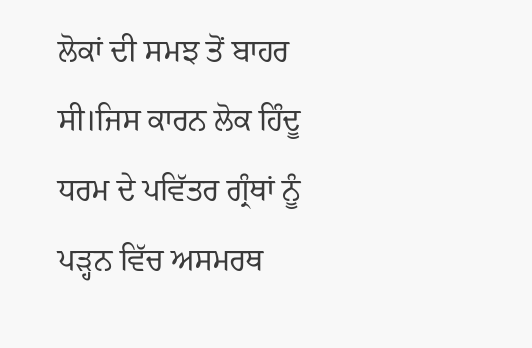ਲੋਕਾਂ ਦੀ ਸਮਝ ਤੋਂ ਬਾਹਰ
ਸੀ।ਜਿਸ ਕਾਰਨ ਲੋਕ ਹਿੰਦੂ ਧਰਮ ਦੇ ਪਵਿੱਤਰ ਗ੍ਰੰਥਾਂ ਨੂੰ ਪੜ੍ਹਨ ਵਿੱਚ ਅਸਮਰਥ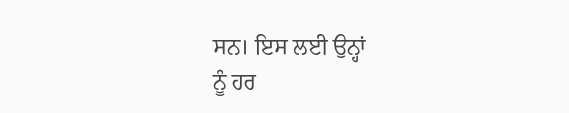ਸਨ। ਇਸ ਲਈ ਉਨ੍ਹਾਂ
ਨੂੰ ਹਰ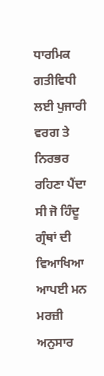ਧਾਰਮਿਕ ਗਤੀਵਿਧੀ ਲਈ ਪੁਜਾਰੀ ਵਰਗ ਤੇ ਨਿਰਭਰ ਰਹਿਣਾ ਪੈਂਦਾ ਸੀ ਜੋ ਹਿੰਦੂ ਗ੍ਰੰਥਾਂ ਦੀ
ਵਿਆਖਿਆ ਆਪਈ ਮਨ ਮਰਜ਼ੀ ਅਨੁਸਾਰ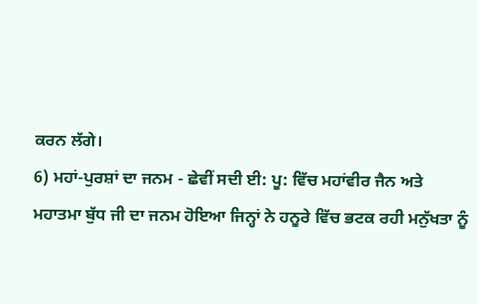ਕਰਨ ਲੱਗੇ।
6) ਮਹਾਂ-ਪੁਰਸ਼ਾਂ ਦਾ ਜਨਮ - ਛੇਵੀਂ ਸਦੀ ਈ: ਪੂ: ਵਿੱਚ ਮਹਾਂਵੀਰ ਜੈਨ ਅਤੇ
ਮਹਾਤਮਾ ਬੁੱਧ ਜੀ ਦਾ ਜਨਮ ਹੋਇਆ ਜਿਨ੍ਹਾਂ ਨੇ ਹਨੂਰੇ ਵਿੱਚ ਭਟਕ ਰਹੀ ਮਨੁੱਖਤਾ ਨੂੰ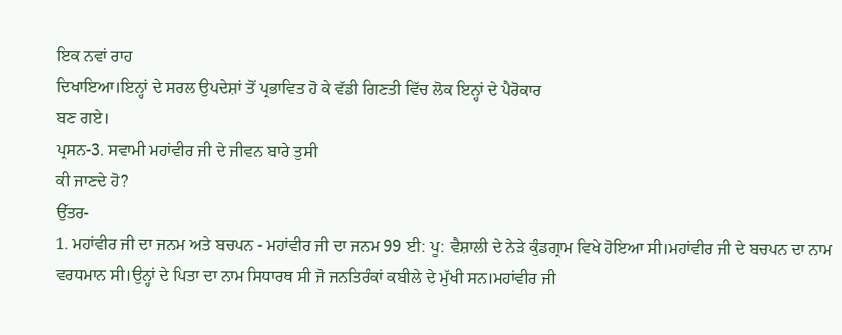ਇਕ ਨਵਾਂ ਰਾਹ
ਦਿਖਾਇਆ।ਇਨ੍ਹਾਂ ਦੇ ਸਰਲ ਉਪਦੇਸ਼ਾਂ ਤੋਂ ਪ੍ਰਭਾਵਿਤ ਹੋ ਕੇ ਵੱਡੀ ਗਿਣਤੀ ਵਿੱਚ ਲੋਕ ਇਨ੍ਹਾਂ ਦੇ ਪੈਰੋਕਾਰ
ਬਣ ਗਏ।
ਪ੍ਰਸਨ-3. ਸਵਾਮੀ ਮਹਾਂਵੀਰ ਜੀ ਦੇ ਜੀਵਨ ਬਾਰੇ ਤੁਸੀ
ਕੀ ਜਾਣਦੇ ਹੋ?
ਉੱਤਰ-
1. ਮਹਾਂਵੀਰ ਜੀ ਦਾ ਜਨਮ ਅਤੇ ਬਚਪਨ - ਮਹਾਂਵੀਰ ਜੀ ਦਾ ਜਨਮ 99 ਈ: ਪੂ: ਵੈਸ਼ਾਲੀ ਦੇ ਨੇੜੇ ਕੁੰਡਗ੍ਰਾਮ ਵਿਖੇ ਹੋਇਆ ਸੀ।ਮਹਾਂਵੀਰ ਜੀ ਦੇ ਬਚਪਨ ਦਾ ਨਾਮ ਵਰਧਮਾਨ ਸੀ।ਉਨ੍ਹਾਂ ਦੇ ਪਿਤਾ ਦਾ ਨਾਮ ਸਿਧਾਰਥ ਸੀ ਜੋ ਜਨਤਿਰੰਕਾਂ ਕਬੀਲੇ ਦੇ ਮੁੱਖੀ ਸਨ।ਮਹਾਂਵੀਰ ਜੀ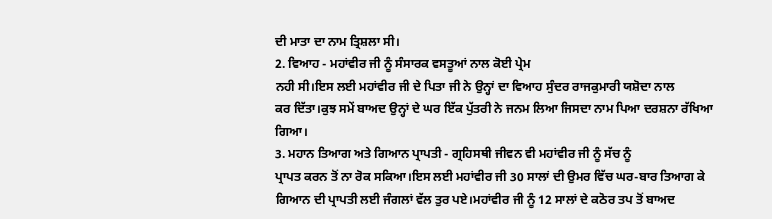ਦੀ ਮਾਤਾ ਦਾ ਨਾਮ ਤ੍ਰਿਸ਼ਲਾ ਸੀ।
2. ਵਿਆਹ - ਮਹਾਂਵੀਰ ਜੀ ਨੂੰ ਸੰਸਾਰਕ ਵਸਤੂਆਂ ਨਾਲ ਕੋਈ ਪ੍ਰੇਮ
ਨਹੀ ਸੀ।ਇਸ ਲਈ ਮਹਾਂਵੀਰ ਜੀ ਦੇ ਪਿਤਾ ਜੀ ਨੇ ਉਨ੍ਹਾਂ ਦਾ ਵਿਆਹ ਸੁੰਦਰ ਰਾਜਕੁਮਾਰੀ ਯਸ਼ੋਦਾ ਨਾਲ
ਕਰ ਦਿੱਤਾ।ਕੁਝ ਸਮੇਂ ਬਾਅਦ ਉਨ੍ਹਾਂ ਦੇ ਘਰ ਇੱਕ ਪੁੱਤਰੀ ਨੇ ਜਨਮ ਲਿਆ ਜਿਸਦਾ ਨਾਮ ਪਿਆ ਦਰਸ਼ਨਾ ਰੱਖਿਆ
ਗਿਆ।
3. ਮਹਾਨ ਤਿਆਗ ਅਤੇ ਗਿਆਨ ਪ੍ਰਾਪਤੀ - ਗ੍ਰਹਿਸਥੀ ਜੀਵਨ ਵੀ ਮਹਾਂਵੀਰ ਜੀ ਨੂੰ ਸੱਚ ਨੂੰ
ਪ੍ਰਾਪਤ ਕਰਨ ਤੋਂ ਨਾ ਰੋਕ ਸਕਿਆ।ਇਸ ਲਈ ਮਹਾਂਵੀਰ ਜੀ 30 ਸਾਲਾਂ ਦੀ ਉਮਰ ਵਿੱਚ ਘਰ-ਬਾਰ ਤਿਆਗ ਕੇ
ਗਿਆਨ ਦੀ ਪ੍ਰਾਪਤੀ ਲਈ ਜੰਗਲਾਂ ਵੱਲ ਤੁਰ ਪਏ।ਮਹਾਂਵੀਰ ਜੀ ਨੂੰ 12 ਸਾਲਾਂ ਦੇ ਕਠੋਰ ਤਪ ਤੋਂ ਬਾਅਦ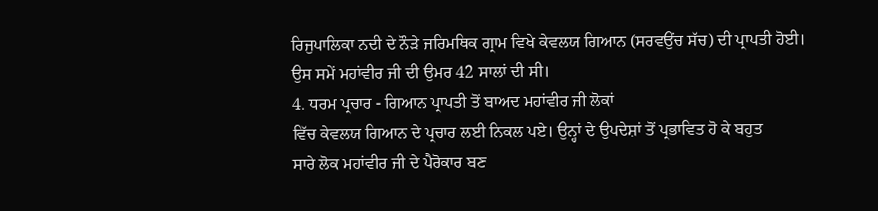ਰਿਜੁਪਾਲਿਕਾ ਨਦੀ ਦੇ ਨੌੜੇ ਜਰਿਮਥਿਕ ਗ੍ਰਾਮ ਵਿਖੇ ਕੇਵਲਯ ਗਿਆਨ (ਸਰਵਉਂਚ ਸੱਚ) ਦੀ ਪ੍ਰਾਪਤੀ ਹੋਈ।
ਉਸ ਸਮੇਂ ਮਹਾਂਵੀਰ ਜੀ ਦੀ ਉਮਰ 42 ਸਾਲਾਂ ਦੀ ਸੀ।
4. ਧਰਮ ਪ੍ਰਚਾਰ - ਗਿਆਨ ਪ੍ਰਾਪਤੀ ਤੋਂ ਬਾਅਦ ਮਹਾਂਵੀਰ ਜੀ ਲੋਕਾਂ
ਵਿੱਚ ਕੇਵਲਯ ਗਿਆਨ ਦੇ ਪ੍ਰਚਾਰ ਲਈ ਨਿਕਲ ਪਏ। ਉਨ੍ਹਾਂ ਦੇ ਉਪਦੇਸ਼ਾਂ ਤੋਂ ਪ੍ਰਭਾਵਿਤ ਹੋ ਕੇ ਬਹੁਤ
ਸਾਰੇ ਲੋਕ ਮਹਾਂਵੀਰ ਜੀ ਦੇ ਪੈਰੋਕਾਰ ਬਣ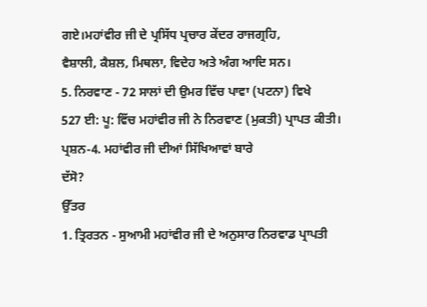ਗਏ।ਮਹਾਂਵੀਰ ਜੀ ਦੇ ਪ੍ਰਸਿੱਧ ਪ੍ਰਚਾਰ ਕੇਂਦਰ ਰਾਜਗ੍ਰਹਿ,
ਵੈਸ਼ਾਲੀ, ਕੈਸ਼ਲ, ਮਿਥਲਾ, ਵਿਦੇਹ ਅਤੇ ਅੰਗ ਆਦਿ ਸਨ।
5. ਨਿਰਵਾਣ - 72 ਸਾਲਾਂ ਦੀ ਉਮਰ ਵਿੱਚ ਪਾਵਾ (ਪਟਨਾ) ਵਿਖੇ
527 ਈ: ਪੂ: ਵਿੱਚ ਮਹਾਂਵੀਰ ਜੀ ਨੇ ਨਿਰਵਾਣ (ਮੁਕਤੀ) ਪ੍ਰਾਪਤ ਕੀਤੀ।
ਪ੍ਰਸ਼ਨ-4. ਮਹਾਂਵੀਰ ਜੀ ਦੀਆਂ ਸਿੱਖਿਆਵਾਂ ਬਾਰੇ
ਦੱਸੋ?
ਉੱਤਰ
1. ਤ੍ਰਿਰਤਨ - ਸੁਆਮੀ ਮਹਾਂਵੀਰ ਜੀ ਦੇ ਅਨੁਸਾਰ ਨਿਰਵਾਡ ਪ੍ਰਾਪਤੀ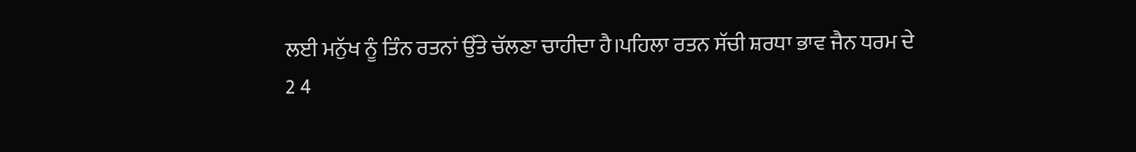ਲਈ ਮਨੁੱਖ ਨੂੰ ਤਿੰਨ ਰਤਨਾਂ ਉੱਤੇ ਚੱਲਣਾ ਚਾਹੀਦਾ ਹੈ।ਪਹਿਲਾ ਰਤਨ ਸੱਚੀ ਸ਼ਰਧਾ ਭਾਵ ਜੈਨ ਧਰਮ ਦੇ
2 4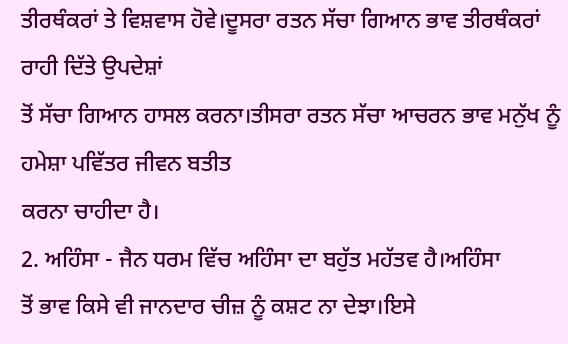ਤੀਰਥੰਕਰਾਂ ਤੇ ਵਿਸ਼ਵਾਸ ਹੋਵੇ।ਦੂਸਰਾ ਰਤਨ ਸੱਚਾ ਗਿਆਨ ਭਾਵ ਤੀਰਥੰਕਰਾਂ ਰਾਹੀ ਦਿੱਤੇ ਉਪਦੇਸ਼ਾਂ
ਤੋਂ ਸੱਚਾ ਗਿਆਨ ਹਾਸਲ ਕਰਨਾ।ਤੀਸਰਾ ਰਤਨ ਸੱਚਾ ਆਚਰਨ ਭਾਵ ਮਨੁੱਖ ਨੂੰ ਹਮੇਸ਼ਾ ਪਵਿੱਤਰ ਜੀਵਨ ਬਤੀਤ
ਕਰਨਾ ਚਾਹੀਦਾ ਹੈ।
2. ਅਹਿੰਸਾ - ਜੈਨ ਧਰਮ ਵਿੱਚ ਅਹਿੰਸਾ ਦਾ ਬਹੁੱਤ ਮਹੱਤਵ ਹੈ।ਅਹਿੰਸਾ
ਤੋਂ ਭਾਵ ਕਿਸੇ ਵੀ ਜਾਨਦਾਰ ਚੀਜ਼ ਨੂੰ ਕਸ਼ਟ ਨਾ ਦੇਝਾ।ਇਸੇ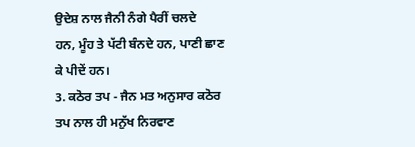ਉਦੇਸ਼ ਨਾਲ ਜੈਨੀ ਨੰਗੇ ਪੈਰੀਂ ਚਲਦੇ
ਹਨ, ਮੂੰਹ ਤੇ ਪੱਟੀ ਬੰਨਦੇ ਹਨ, ਪਾਣੀ ਛਾਣ ਕੇ ਪੀਦੇਂ ਹਨ।
3. ਕਠੋਰ ਤਪ - ਜੈਨ ਮਤ ਅਨੁਸਾਰ ਕਠੋਰ ਤਪ ਨਾਲ ਹੀ ਮਨੁੱਖ ਨਿਰਵਾਣ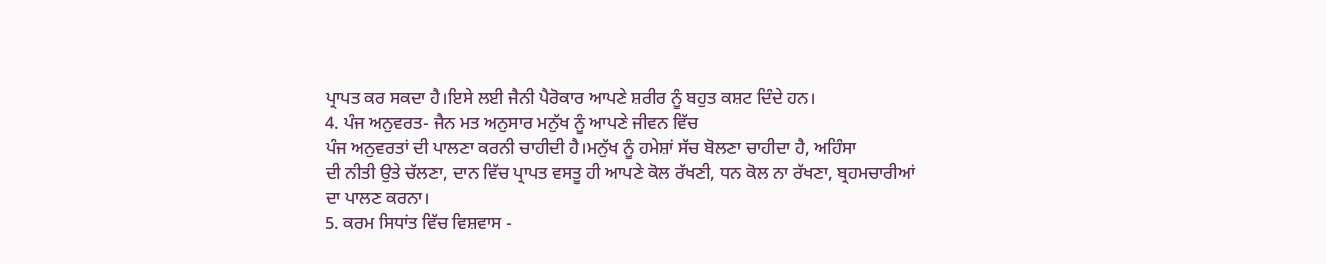ਪ੍ਰਾਪਤ ਕਰ ਸਕਦਾ ਹੈ।ਇਸੇ ਲਈ ਜੈਨੀ ਪੈਰੋਕਾਰ ਆਪਣੇ ਸ਼ਰੀਰ ਨੂੰ ਬਹੁਤ ਕਸ਼ਟ ਦਿੰਦੇ ਹਨ।
4. ਪੰਜ ਅਨੁਵਰਤ- ਜੈਨ ਮਤ ਅਨੁਸਾਰ ਮਨੁੱਖ ਨੂੰ ਆਪਣੇ ਜੀਵਨ ਵਿੱਚ
ਪੰਜ ਅਨੁਵਰਤਾਂ ਦੀ ਪਾਲਣਾ ਕਰਨੀ ਚਾਹੀਦੀ ਹੈ।ਮਨੁੱਖ ਨੂੰ ਹਮੇਸ਼ਾਂ ਸੱਚ ਬੋਲਣਾ ਚਾਹੀਦਾ ਹੈ, ਅਹਿੰਸਾ
ਦੀ ਨੀਤੀ ਉਤੇ ਚੱਲਣਾ, ਦਾਨ ਵਿੱਚ ਪ੍ਰਾਪਤ ਵਸਤੂ ਹੀ ਆਪਣੇ ਕੋਲ ਰੱਖਣੀ, ਧਨ ਕੋਲ ਨਾ ਰੱਖਣਾ, ਬ੍ਰਹਮਚਾਰੀਆਂ
ਦਾ ਪਾਲਣ ਕਰਨਾ।
5. ਕਰਮ ਸਿਧਾਂਤ ਵਿੱਚ ਵਿਸ਼ਵਾਸ -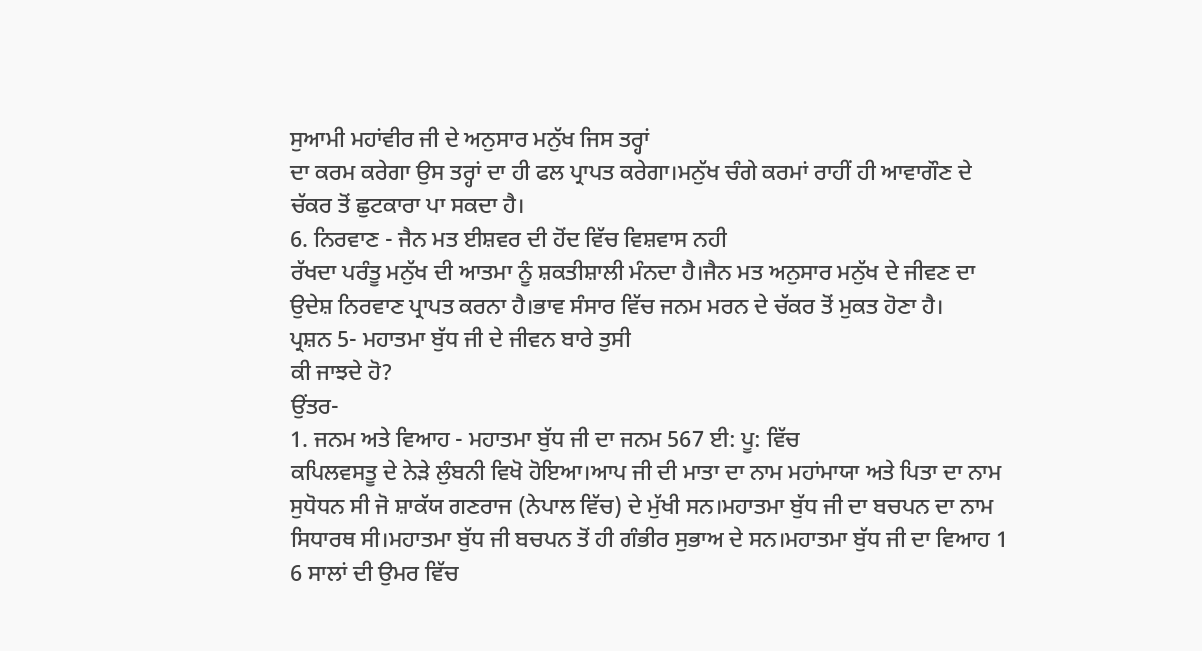ਸੁਆਮੀ ਮਹਾਂਵੀਰ ਜੀ ਦੇ ਅਨੁਸਾਰ ਮਨੁੱਖ ਜਿਸ ਤਰ੍ਹਾਂ
ਦਾ ਕਰਮ ਕਰੇਗਾ ਉਸ ਤਰ੍ਹਾਂ ਦਾ ਹੀ ਫਲ ਪ੍ਰਾਪਤ ਕਰੇਗਾ।ਮਨੁੱਖ ਚੰਗੇ ਕਰਮਾਂ ਰਾਹੀਂ ਹੀ ਆਵਾਗੌਣ ਦੇ
ਚੱਕਰ ਤੋਂ ਛੁਟਕਾਰਾ ਪਾ ਸਕਦਾ ਹੈ।
6. ਨਿਰਵਾਣ - ਜੈਨ ਮਤ ਈਸ਼ਵਰ ਦੀ ਹੋਂਦ ਵਿੱਚ ਵਿਸ਼ਵਾਸ ਨਹੀ
ਰੱਖਦਾ ਪਰੰਤੂ ਮਨੁੱਖ ਦੀ ਆਤਮਾ ਨੂੰ ਸ਼ਕਤੀਸ਼ਾਲੀ ਮੰਨਦਾ ਹੈ।ਜੈਨ ਮਤ ਅਨੁਸਾਰ ਮਨੁੱਖ ਦੇ ਜੀਵਣ ਦਾ
ਉਦੇਸ਼ ਨਿਰਵਾਣ ਪ੍ਰਾਪਤ ਕਰਨਾ ਹੈ।ਭਾਵ ਸੰਸਾਰ ਵਿੱਚ ਜਨਮ ਮਰਨ ਦੇ ਚੱਕਰ ਤੋਂ ਮੁਕਤ ਹੋਣਾ ਹੈ।
ਪ੍ਰਸ਼ਨ 5- ਮਹਾਤਮਾ ਬੁੱਧ ਜੀ ਦੇ ਜੀਵਨ ਬਾਰੇ ਤੁਸੀ
ਕੀ ਜਾਝਦੇ ਹੋ?
ਉਂਤਰ-
1. ਜਨਮ ਅਤੇ ਵਿਆਹ - ਮਹਾਤਮਾ ਬੁੱਧ ਜੀ ਦਾ ਜਨਮ 567 ਈ: ਪੂ: ਵਿੱਚ
ਕਪਿਲਵਸਤੂ ਦੇ ਨੇੜੇ ਲੁੰਬਨੀ ਵਿਖੋ ਹੋਇਆ।ਆਪ ਜੀ ਦੀ ਮਾਤਾ ਦਾ ਨਾਮ ਮਹਾਂਮਾਯਾ ਅਤੇ ਪਿਤਾ ਦਾ ਨਾਮ
ਸੁਧੋਧਨ ਸੀ ਜੋ ਸ਼ਾਕੱਯ ਗਣਰਾਜ (ਨੇਪਾਲ ਵਿੱਚ) ਦੇ ਮੁੱਖੀ ਸਨ।ਮਹਾਤਮਾ ਬੁੱਧ ਜੀ ਦਾ ਬਚਪਨ ਦਾ ਨਾਮ
ਸਿਧਾਰਥ ਸੀ।ਮਹਾਤਮਾ ਬੁੱਧ ਜੀ ਬਚਪਨ ਤੋਂ ਹੀ ਗੰਭੀਰ ਸੁਭਾਅ ਦੇ ਸਨ।ਮਹਾਤਮਾ ਬੁੱਧ ਜੀ ਦਾ ਵਿਆਹ 1
6 ਸਾਲਾਂ ਦੀ ਉਮਰ ਵਿੱਚ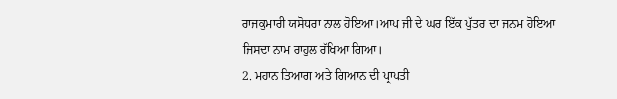ਰਾਜਕੁਮਾਰੀ ਯਸੋਧਰਾ ਨਾਲ ਹੋਇਆ।ਆਪ ਜੀ ਦੇ ਘਰ ਇੱਕ ਪੁੱਤਰ ਦਾ ਜਨਮ ਹੋਇਆ
ਜਿਸਦਾ ਨਾਮ ਰਾਹੁਲ ਰੱਖਿਆ ਗਿਆ।
2. ਮਹਾਨ ਤਿਆਗ ਅਤੇ ਗਿਆਨ ਦੀ ਪ੍ਰਾਪਤੀ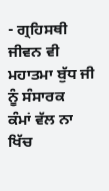- ਗ੍ਰਹਿਸਥੀ ਜੀਵਨ ਵੀ ਮਹਾਤਮਾ ਬੁੱਧ ਜੀ ਨੂੰ ਸੰਸਾਰਕ
ਕੰਮਾਂ ਵੱਲ ਨਾ ਖਿੱਚ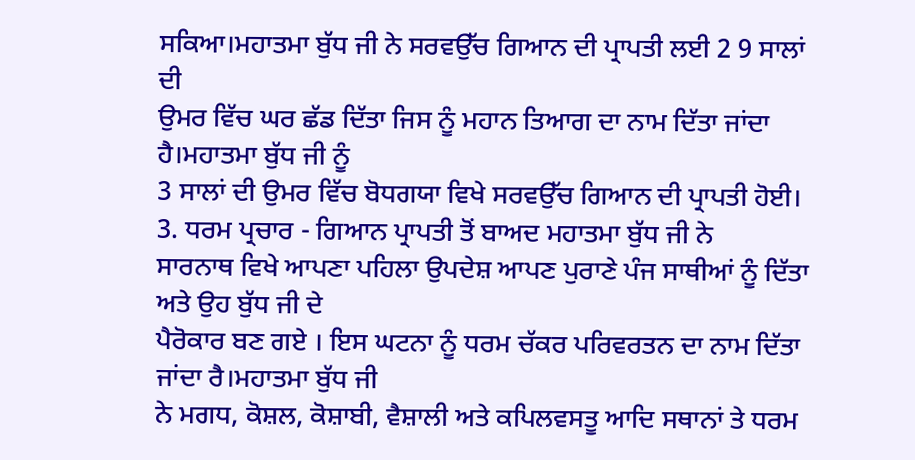ਸਕਿਆ।ਮਹਾਤਮਾ ਬੁੱਧ ਜੀ ਨੇ ਸਰਵਉੱਚ ਗਿਆਨ ਦੀ ਪ੍ਰਾਪਤੀ ਲਈ 2 9 ਸਾਲਾਂ ਦੀ
ਉਮਰ ਵਿੱਚ ਘਰ ਛੱਡ ਦਿੱਤਾ ਜਿਸ ਨੂੰ ਮਹਾਨ ਤਿਆਗ ਦਾ ਨਾਮ ਦਿੱਤਾ ਜਾਂਦਾ ਹੈ।ਮਹਾਤਮਾ ਬੁੱਧ ਜੀ ਨੂੰ
3 ਸਾਲਾਂ ਦੀ ਉਮਰ ਵਿੱਚ ਬੋਧਗਯਾ ਵਿਖੇ ਸਰਵਉੱਚ ਗਿਆਨ ਦੀ ਪ੍ਰਾਪਤੀ ਹੋਈ।
3. ਧਰਮ ਪ੍ਰਚਾਰ - ਗਿਆਨ ਪ੍ਰਾਪਤੀ ਤੋਂ ਬਾਅਦ ਮਹਾਤਮਾ ਬੁੱਧ ਜੀ ਨੇ
ਸਾਰਨਾਥ ਵਿਖੇ ਆਪਣਾ ਪਹਿਲਾ ਉਪਦੇਸ਼ ਆਪਣ ਪੁਰਾਣੇ ਪੰਜ ਸਾਥੀਆਂ ਨੂੰ ਦਿੱਤਾ ਅਤੇ ਉਹ ਬੁੱਧ ਜੀ ਦੇ
ਪੈਰੋਕਾਰ ਬਣ ਗਏ । ਇਸ ਘਟਨਾ ਨੂੰ ਧਰਮ ਚੱਕਰ ਪਰਿਵਰਤਨ ਦਾ ਨਾਮ ਦਿੱਤਾ ਜਾਂਦਾ ਰੈ।ਮਹਾਤਮਾ ਬੁੱਧ ਜੀ
ਨੇ ਮਗਧ, ਕੋਸ਼ਲ, ਕੋਸ਼ਾਬੀ, ਵੈਸ਼ਾਲੀ ਅਤੇ ਕਪਿਲਵਸਤੂ ਆਦਿ ਸਥਾਨਾਂ ਤੇ ਧਰਮ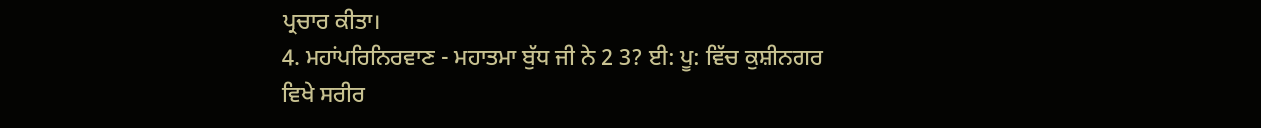ਪ੍ਰਚਾਰ ਕੀਤਾ।
4. ਮਹਾਂਪਰਿਨਿਰਵਾਣ - ਮਹਾਤਮਾ ਬੁੱਧ ਜੀ ਨੇ 2 3? ਈ: ਪੂ: ਵਿੱਚ ਕੁਸ਼ੀਨਗਰ
ਵਿਖੇ ਸਰੀਰ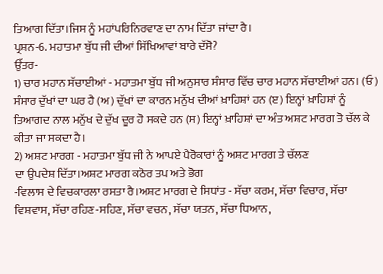ਤਿਆਗ ਦਿੱਤਾ।ਜਿਸ ਨੂੰ ਮਹਾਂਪਰਿਨਿਰਵਾਣ ਦਾ ਨਾਮ ਦਿੱਤਾ ਜਾਂਦਾ ਰੈ।
ਪ੍ਰਸ਼ਨ-6. ਮਹਾਤਮਾ ਬੁੱਧ ਜੀ ਦੀਆਂ ਸਿੱਖਿਆਵਾਂ ਬਾਰੇ ਦੱਸੋ?
ਉੱਤਰ-
1) ਚਾਰ ਮਹਾਨ ਸੱਚਾਈਆਂ - ਮਹਾਤਮਾ ਬੁੱਧ ਜੀ ਅਨੁਸਾਰ ਸੰਸਾਰ ਵਿੱਚ ਚਾਰ ਮਹਾਨ ਸੱਚਾਈਆਂ ਹਨ। (ਓ) ਸੰਸਾਰ ਦੁੱਖਾਂ ਦਾ ਘਰ ਹੈ (ਅ) ਦੁੱਖਾਂ ਦਾ ਕਾਰਨ ਮਨੁੱਖ ਦੀਆਂ ਖ਼ਾਹਿਸ਼ਾਂ ਹਨ (ੲ) ਇਨ੍ਹਾਂ ਖ਼ਾਹਿਸ਼ਾਂ ਨੂੰ ਤਿਆਗਦ ਨਾਲ ਮਨੁੱਖ ਦੇ ਦੁੱਖ ਦੂਰ ਹੋ ਸਕਦੇ ਹਨ (ਸ) ਇਨ੍ਹਾਂ ਖ਼ਾਹਿਸ਼ਾਂ ਦਾ ਅੰਤ ਅਸ਼ਟ ਮਾਰਗ ਤੋ ਚੱਲ ਕੇ ਕੀਤਾ ਜਾ ਸਕਦਾ ਹੈ।
2) ਅਸ਼ਟ ਮਾਰਗ - ਮਹਾਤਮਾ ਬੁੱਧ ਜੀ ਨੇ ਆਪਏ ਪੈਰੋਕਾਰਾਂ ਨੂੰ ਅਸ਼ਟ ਮਾਰਗ ਤੇ ਚੱਲਣ
ਦਾ ਉਪਦੇਸ਼ ਦਿੱਤਾ।ਅਸ਼ਟ ਮਾਰਗ ਕਠੋਰ ਤਪ ਅਤੇ ਭੋਗ
-ਵਿਲਾਸ ਦੇ ਵਿਚਕਾਰਲਾ ਰਸਤਾ ਰੈ।ਅਸ਼ਟ ਮਾਰਗ ਦੇ ਸਿਧਾਂਤ - ਸੱਚਾ ਕਰਮ, ਸੱਚਾ ਵਿਚਾਰ, ਸੱਚਾ ਵਿਸ਼ਵਾਸ, ਸੱਚਾ ਰਹਿਣ-ਸਹਿਣ, ਸੱਚਾ ਵਚਨ, ਸੱਚਾ ਯਤਨ, ਸੱਚਾ ਧਿਆਨ,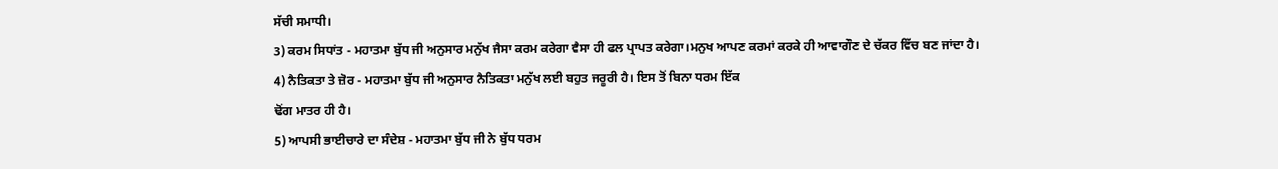ਸੱਚੀ ਸਮਾਧੀ।
3) ਕਰਮ ਸਿਧਾਂਤ - ਮਹਾਤਮਾ ਬੁੱਧ ਜੀ ਅਨੁਸਾਰ ਮਨੁੱਖ ਜੈਸਾ ਕਰਮ ਕਰੇਗਾ ਵੈਸਾ ਹੀ ਫਲ ਪ੍ਰਾਪਤ ਕਰੇਗਾ।ਮਨੁਖ ਆਪਣ ਕਰਮਾਂ ਕਰਕੇ ਹੀ ਆਵਾਗੌਣ ਦੇ ਚੱਕਰ ਵਿੱਚ ਬਣ ਜਾਂਦਾ ਹੈ।
4) ਨੈਤਿਕਤਾ ਤੇ ਜ਼ੋਰ - ਮਹਾਤਮਾ ਬੁੱਧ ਜੀ ਅਨੁਸਾਰ ਨੈਤਿਕਤਾ ਮਨੁੱਖ ਲਈ ਬਹੁਤ ਜਰੂਰੀ ਹੈ। ਇਸ ਤੋਂ ਬਿਨਾ ਧਰਮ ਇੱਕ
ਢੋਂਗ ਮਾਤਰ ਹੀ ਹੈ।
5) ਆਪਸੀ ਭਾਈਚਾਰੇ ਦਾ ਸੰਦੇਸ਼ - ਮਹਾਤਮਾ ਬੁੱਧ ਜੀ ਨੇ ਬੁੱਧ ਧਰਮ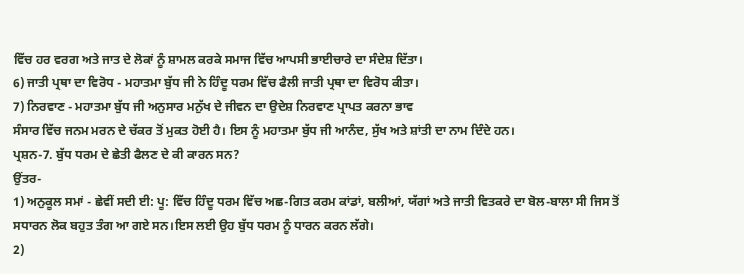ਵਿੱਚ ਹਰ ਵਰਗ ਅਤੇ ਜਾਤ ਦੇ ਲੋਕਾਂ ਨੂੰ ਸ਼ਾਮਲ ਕਰਕੇ ਸਮਾਜ ਵਿੱਚ ਆਪਸੀ ਭਾਈਚਾਰੇ ਦਾ ਸੰਦੇਸ਼ ਦਿੱਤਾ।
6) ਜਾਤੀ ਪ੍ਰਥਾ ਦਾ ਵਿਰੋਧ - ਮਹਾਤਮਾ ਬੁੱਧ ਜੀ ਨੇ ਹਿੰਦੂ ਧਰਮ ਵਿੱਚ ਫੈਲੀ ਜਾਤੀ ਪ੍ਰਥਾ ਦਾ ਵਿਰੋਧ ਕੀਤਾ।
7) ਨਿਰਵਾਣ - ਮਹਾਤਮਾ ਬੁੱਧ ਜੀ ਅਨੁਸਾਰ ਮਨੁੱਖ ਦੇ ਜੀਵਨ ਦਾ ਉਦੇਸ਼ ਨਿਰਵਾਣ ਪ੍ਰਾਪਤ ਕਰਨਾ ਭਾਵ
ਸੰਸਾਰ ਵਿੱਚ ਜਨਮ ਮਰਨ ਦੇ ਚੱਕਰ ਤੋਂ ਮੁਕਤ ਹੋਈ ਹੈ। ਇਸ ਨੂੰ ਮਹਾਤਮਾ ਬੁੱਧ ਜੀ ਆਨੰਦ, ਸੁੱਖ ਅਤੇ ਸ਼ਾਂਤੀ ਦਾ ਨਾਮ ਦਿੰਦੇ ਹਨ।
ਪ੍ਰਸ਼ਨ-7. ਬੁੱਧ ਧਰਮ ਦੇ ਛੇਤੀ ਫੈਲਣ ਦੇ ਕੀ ਕਾਰਨ ਸਨ?
ਉਂਤਰ-
1) ਅਨੁਕੂਲ ਸਮਾਂ - ਛੇਵੀਂ ਸਦੀ ਈ: ਪੂ: ਵਿੱਚ ਹਿੰਦੂ ਧਰਮ ਵਿੱਚ ਅਛ-ਗਿਤ ਕਰਮ ਕਾਂਡਾਂ, ਬਲੀਆਂ, ਯੱਗਾਂ ਅਤੇ ਜਾਤੀ ਵਿਤਕਰੇ ਦਾ ਬੋਲ-ਬਾਲਾ ਸੀ ਜਿਸ ਤੋਂ ਸਧਾਰਨ ਲੋਕ ਬਹੁਤ ਤੰਗ ਆ ਗਏ ਸਨ।ਇਸ ਲਈ ਉਹ ਬੁੱਧ ਧਰਮ ਨੂੰ ਧਾਰਨ ਕਰਨ ਲੱਗੇ।
2)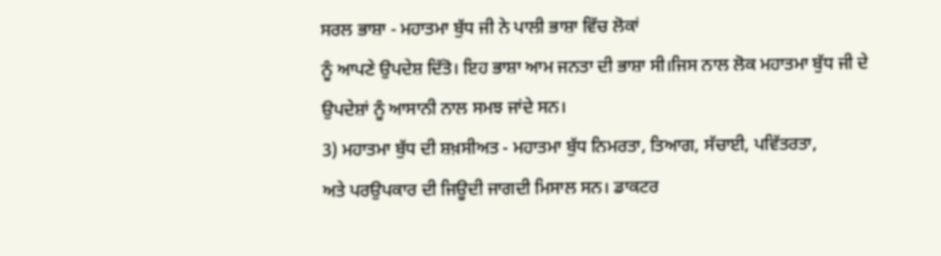ਸਰਲ ਭਾਸ਼ਾ - ਮਹਾਤਮਾ ਬੁੱਧ ਜੀ ਨੇ ਪਾਲੀ ਭਾਸ਼ਾ ਵਿੱਚ ਲੋਕਾਂ
ਨੂੰ ਆਪਣੇ ਉਪਦੇਸ਼ ਦਿੱਤੋ। ਇਹ ਭਾਸ਼ਾ ਆਮ ਜਨਤਾ ਦੀ ਭਾਸ਼ਾ ਸੀ।ਜਿਸ ਨਾਲ ਲੋਕ ਮਹਾਤਮਾ ਬੁੱਧ ਜੀ ਦੇ
ਉਪਦੇਸ਼ਾਂ ਨੂੰ ਆਸਾਨੀ ਨਾਲ ਸਮਝ ਜਾਂਦੇ ਸਨ।
3) ਮਹਾਤਮਾ ਬੁੱਧ ਦੀ ਸ਼ਖ਼ਸੀਅਤ - ਮਹਾਤਮਾ ਬੁੱਧ ਨਿਮਰਤਾ, ਤਿਆਗ, ਸੱਚਾਈ, ਪਵਿੱਤਰਤਾ,
ਅਤੇ ਪਰਉਪਕਾਰ ਦੀ ਜਿਊਦੀ ਜਾਗਦੀ ਮਿਸਾਲ ਸਨ। ਡਾਕਟਰ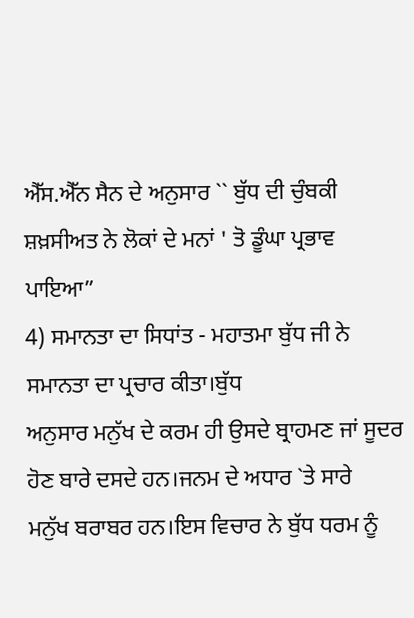ਐੱਸ.ਐੱਨ ਸੈਨ ਦੇ ਅਨੁਸਾਰ `` ਬੁੱਧ ਦੀ ਚੁੰਬਕੀ
ਸ਼ਖ਼ਸੀਅਤ ਨੇ ਲੋਕਾਂ ਦੇ ਮਨਾਂ ' ਤੋ ਡੂੰਘਾ ਪ੍ਰਭਾਵ ਪਾਇਆ”
4) ਸਮਾਨਤਾ ਦਾ ਸਿਧਾਂਤ - ਮਹਾਤਮਾ ਬੁੱਧ ਜੀ ਨੇ ਸਮਾਨਤਾ ਦਾ ਪ੍ਰਚਾਰ ਕੀਤਾ।ਬੁੱਧ
ਅਨੁਸਾਰ ਮਨੁੱਖ ਦੇ ਕਰਮ ਹੀ ਉਸਦੇ ਬ੍ਰਾਹਮਣ ਜਾਂ ਸੂਦਰ ਹੋਣ ਬਾਰੇ ਦਸਦੇ ਹਨ।ਜਨਮ ਦੇ ਅਧਾਰ `ਤੇ ਸਾਰੇ
ਮਨੁੱਖ ਬਰਾਬਰ ਹਨ।ਇਸ ਵਿਚਾਰ ਨੇ ਬੁੱਧ ਧਰਮ ਨੂੰ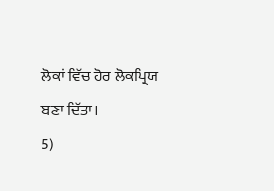ਲੋਕਾਂ ਵਿੱਚ ਹੋਰ ਲੋਕਪ੍ਰਿਯ ਬਣਾ ਦਿੱਤਾ।
5)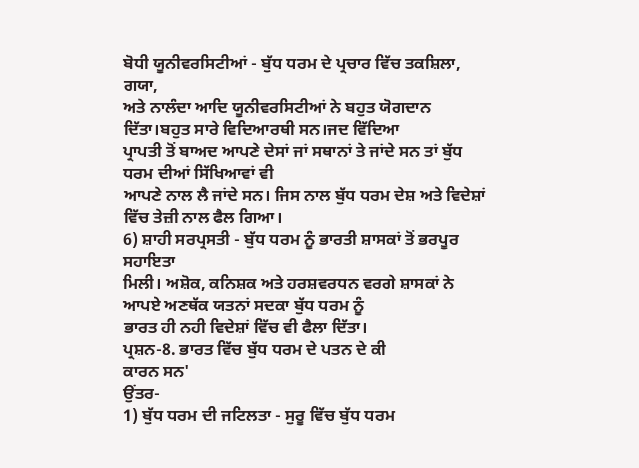ਬੋਧੀ ਯੂਨੀਵਰਸਿਟੀਆਂ - ਬੁੱਧ ਧਰਮ ਦੇ ਪ੍ਰਚਾਰ ਵਿੱਚ ਤਕਸ਼ਿਲਾ, ਗਯਾ,
ਅਤੇ ਨਾਲੰਦਾ ਆਦਿ ਯੂਨੀਵਰਸਿਟੀਆਂ ਨੇ ਬਹੁਤ ਯੋਗਦਾਨ ਦਿੱਤਾ।ਬਹੁਤ ਸਾਰੇ ਵਿਦਿਆਰਥੀ ਸਨ।ਜਦ ਵਿੱਦਿਆ
ਪ੍ਰਾਪਤੀ ਤੋਂ ਬਾਅਦ ਆਪਣੇ ਦੇਸਾਂ ਜਾਂ ਸਥਾਨਾਂ ਤੇ ਜਾਂਦੇ ਸਨ ਤਾਂ ਬੁੱਧ ਧਰਮ ਦੀਆਂ ਸਿੱਖਿਆਵਾਂ ਵੀ
ਆਪਣੇ ਨਾਲ ਲੈ ਜਾਂਦੇ ਸਨ। ਜਿਸ ਨਾਲ ਬੁੱਧ ਧਰਮ ਦੇਸ਼ ਅਤੇ ਵਿਦੇਸ਼ਾਂ ਵਿੱਚ ਤੇਜ਼ੀ ਨਾਲ ਫੈਲ ਗਿਆ।
6) ਸ਼ਾਹੀ ਸਰਪ੍ਰਸਤੀ - ਬੁੱਧ ਧਰਮ ਨੂੰ ਭਾਰਤੀ ਸ਼ਾਸਕਾਂ ਤੋਂ ਭਰਪੂਰ ਸਹਾਇਤਾ
ਮਿਲੀ। ਅਸ਼ੋਕ, ਕਨਿਸ਼ਕ ਅਤੇ ਹਰਸ਼ਵਰਧਨ ਵਰਗੇ ਸ਼ਾਸਕਾਂ ਨੇ ਆਪਏ ਅਣਥੱਕ ਯਤਨਾਂ ਸਦਕਾ ਬੁੱਧ ਧਰਮ ਨੂੰ
ਭਾਰਤ ਹੀ ਨਹੀ ਵਿਦੇਸ਼ਾਂ ਵਿੱਚ ਵੀ ਫੈਲਾ ਦਿੱਤਾ।
ਪ੍ਰਸ਼ਨ-8. ਭਾਰਤ ਵਿੱਚ ਬੁੱਧ ਧਰਮ ਦੇ ਪਤਨ ਦੇ ਕੀ
ਕਾਰਨ ਸਨ'
ਉਂਤਰ-
1) ਬੁੱਧ ਧਰਮ ਦੀ ਜਟਿਲਤਾ - ਸੁਰੂ ਵਿੱਚ ਬੁੱਧ ਧਰਮ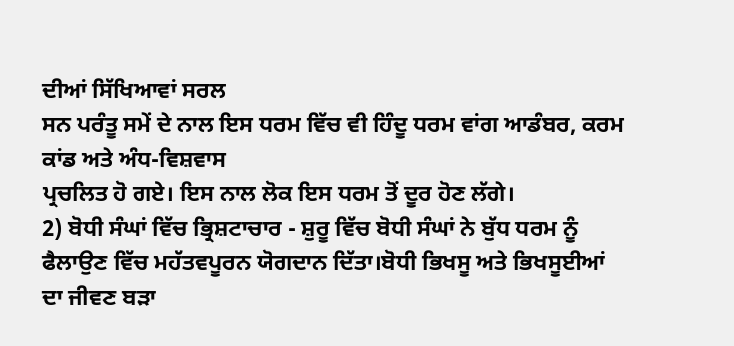ਦੀਆਂ ਸਿੱਖਿਆਵਾਂ ਸਰਲ
ਸਨ ਪਰੰਤੂ ਸਮੇਂ ਦੇ ਨਾਲ ਇਸ ਧਰਮ ਵਿੱਚ ਵੀ ਹਿੰਦੂ ਧਰਮ ਵਾਂਗ ਆਡੰਬਰ, ਕਰਮ ਕਾਂਡ ਅਤੇ ਅੰਧ-ਵਿਸ਼ਵਾਸ
ਪ੍ਰਚਲਿਤ ਹੋ ਗਏ। ਇਸ ਨਾਲ ਲੋਕ ਇਸ ਧਰਮ ਤੋਂ ਦੂਰ ਹੋਣ ਲੱਗੇ।
2) ਬੋਧੀ ਸੰਘਾਂ ਵਿੱਚ ਭ੍ਰਿਸ਼ਟਾਚਾਰ - ਸ਼ੁਰੂ ਵਿੱਚ ਬੋਧੀ ਸੰਘਾਂ ਨੇ ਬੁੱਧ ਧਰਮ ਨੂੰ
ਫੈਲਾਉਣ ਵਿੱਚ ਮਹੱਤਵਪੂਰਨ ਯੋਗਦਾਨ ਦਿੱਤਾ।ਬੋਧੀ ਭਿਖਸੂ ਅਤੇ ਭਿਖਸੂਈਆਂ ਦਾ ਜੀਵਣ ਬੜਾ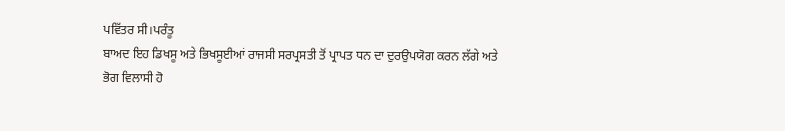ਪਵਿੱਤਰ ਸੀ।ਪਰੰਤੂ
ਬਾਅਦ ਇਹ ਡਿਖਸੂ ਅਤੇ ਭਿਖਸੂਈਆਂ ਰਾਜਸੀ ਸਰਪ੍ਰਸਤੀ ਤੋਂ ਪ੍ਰਾਪਤ ਧਨ ਦਾ ਦੁਰਉਪਯੋਗ ਕਰਨ ਲੱਗੇ ਅਤੇ
ਭੋਗ ਵਿਲਾਸੀ ਹੋ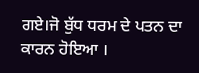ਗਏ।ਜੋ ਬੁੱਧ ਧਰਮ ਦੇ ਪਤਨ ਦਾ ਕਾਰਨ ਹੋਇਆ ।